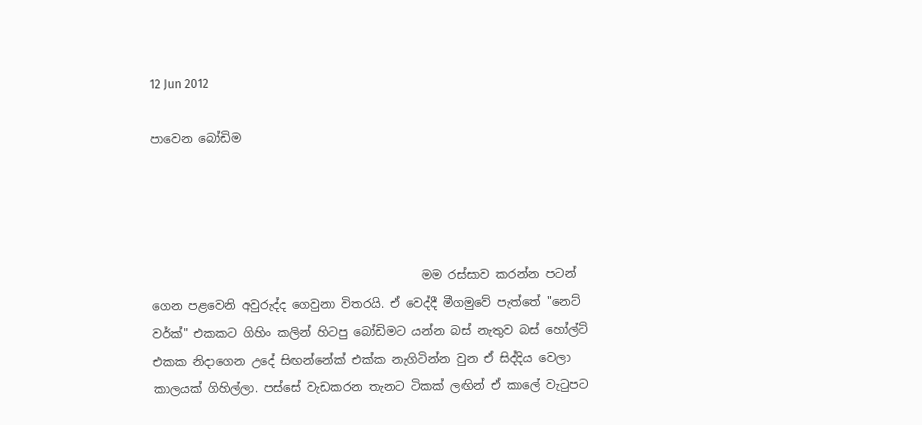12 Jun 2012

පාවෙන බෝඩිම




                                             මම රස්සාව කරන්න පටන් ගෙන පළවෙනි අවුරුද්ද ගෙවුනා විතරයි. ඒ වෙද්දී මීගමුවේ පැත්තේ "නෙට් වර්ක්" එකකට ගිහිං කලින් හිටපු බෝඩිමට යන්න බස් නැතුව බස් හෝල්ට් එකක නිදාගෙන උදේ සිඟන්නේක් එක්ක නැගිටින්න වුන ඒ සිද්දිය වෙලා කාලයක් ගිහිල්ලා. පස්සේ වැඩකරන තැනට ටිකක් ලඟින් ඒ කාලේ වැටුපට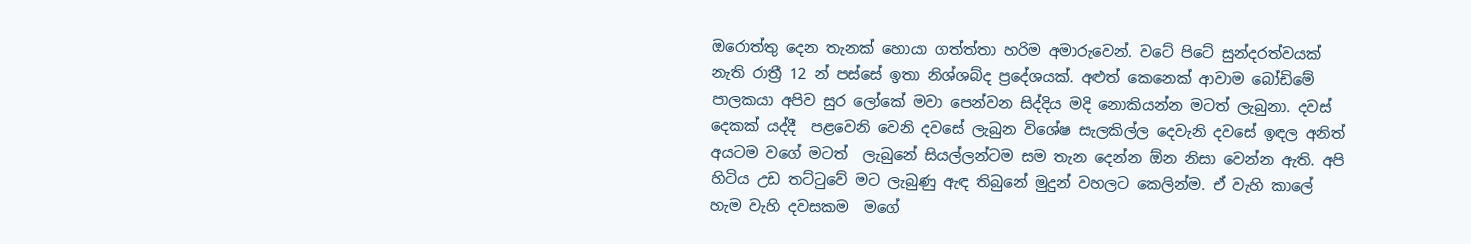ඔරොත්තු දෙන තැනක් හොයා ගත්ත්තා හරිම අමාරුවෙන්. වටේ පිටේ සුන්දරත්වයක් නැති රාත්‍රී 12 න් පස්සේ ඉතා නිශ්ශබ්ද ප්‍රදේශයක්. අළුත් කෙනෙක් ආවාම බෝඩිමේ පාලකයා අපිව සුර ලෝකේ මවා පෙන්වන සිද්දිය මදි නොකියන්න මටත් ලැබුනා. දවස් දෙකක් යද්දී  පළවෙනි වෙනි දවසේ ලැබුන විශේෂ සැලකිල්ල දෙවැනි දවසේ ඉඳල අනිත් අයටම වගේ මටත්  ලැබුනේ සියල්ලන්ටම සම තැන දෙන්න ඕන නිසා වෙන්න ඇති. අපි හිටිය උඩ තට්ටුවේ මට ලැබුණු ඇඳ තිබුනේ මුදුන් වහලට කෙලින්ම. ඒ වැහි කාලේ හැම වැහි දවසකම  මගේ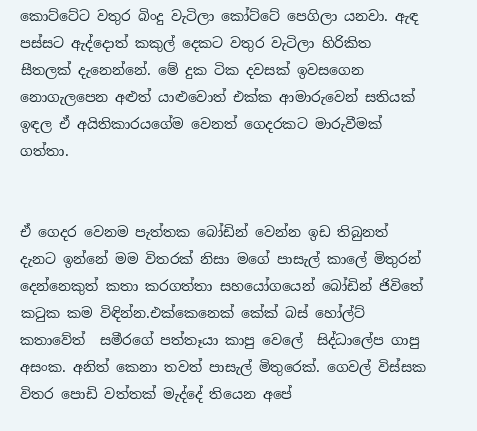කොට්ටේට වතුර බිංදු වැටිලා කෝට්ටේ පෙගිලා යනවා. ඇඳ පස්සට ඇද්දොත් කකුල් දෙකට වතුර වැටිලා හිරිකිත සීතලක් දැනෙන්නේ. මේ දුක ටික දවසක් ඉවසගෙන නොගැලපෙන අළුත් යාළුවොත් එක්ක ආමාරුවෙන් සතියක් ඉඳල ඒ අයිතිකාරයගේම වෙනත් ගෙදරකට මාරුවීමක් ගත්තා.


ඒ ගෙදර වෙනම පැත්තක බෝඩින් වෙන්න ඉඩ තිබුනත්  දැනට ඉන්නේ මම විතරක් නිසා මගේ පාසැල් කාලේ මිතුරන් දෙන්නෙකුත් කතා කරගත්තා සහයෝගයෙන් බෝඩින් ජිවිතේ කටුක කම විඳින්න.එක්කෙනෙක් කේක් බස් හෝල්ට් කතාවේත්  සමීරගේ පත්තෑයා කාපු වෙලේ  සිද්ධාලේප ගාපු අසංක. අනිත් කෙනා තවත් පාසැල් මිතුරෙක්. ගෙවල් විස්සක විතර පොඩි වත්තක් මැද්දේ තියෙන අපේ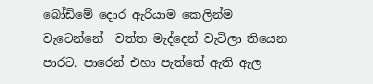බෝඩිමේ දොර ඇරියාම කෙලින්ම වැටෙන්නේ  වත්ත මැද්දෙන් වැටිලා තියෙන පාරට. පාරෙන් එහා පැත්තේ ඇති ඇල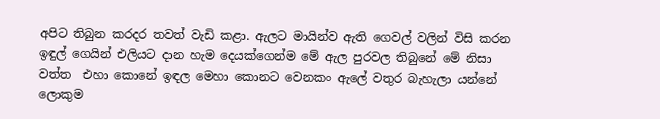අපිට තිබුන කරදර තවත් වැඩි කළා. ඇලට මායින්ව ඇති ගෙවල් වලින් විසි කරන ඉඳුල් ගෙයින් එලියට දාන හැම දෙයක්ගෙන්ම මේ ඇල පුරවල තිබුනේ මේ නිසා වත්ත  එහා කොනේ ඉඳල මෙහා කොනට වෙනකං ඇලේ වතුර බැහැලා යන්නේ ලොකුම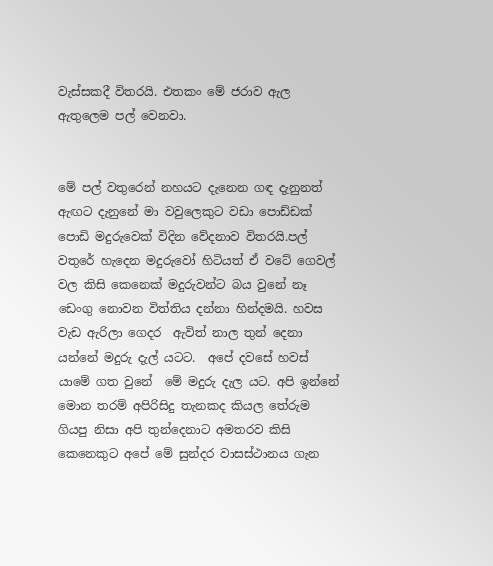වැස්සකදී විතරයි. එතකං මේ ජරාව ඇල ඇතුලෙම පල් වෙනවා.


මේ පල් වතුරෙන් නහයට දැනෙන ගඳ දැනුනත් ඇඟට දැනුනේ මා වවුලෙකුට වඩා පොඩ්ඩක් පොඩි මදුරුවෙක් විදින වේදනාව විතරයි.පල් වතුරේ හැදෙන මදුරුවෝ හිටියත් ඒ වටේ ගෙවල් වල කිසි කෙනෙක් මදුරුවන්ට බය වුනේ නෑ ඩෙංගු නොවන විත්තිය දන්නා හින්දමයි. හවස වැඩ ඇරිලා ගෙදර  ඇවිත් නාල තුන් දෙනා  යන්නේ මදුරු දැල් යටට.  අපේ දවසේ හවස් යාමේ ගත වුනේ  මේ මදුරු දැල යට. අපි ඉන්නේ මොන තරම් අපිරිසිදු තැනකද කියල තේරුම ගියපු නිසා අපි තුන්දෙනාට අමතරව කිසි කෙනෙකුට අපේ මේ සුන්දර වාසස්ථානය ගැන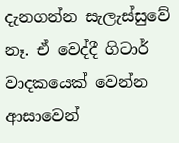දැනගන්න සැලැස්සුවේ නෑ. ඒ වෙද්දී ගිටාර් වාදකයෙක් වෙන්න ආසාවෙන්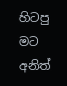හිටපු මට අනිත්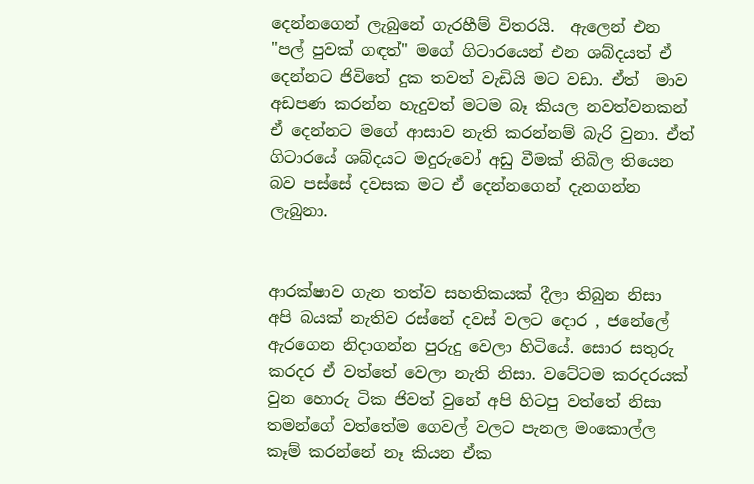දෙන්නගෙන් ලැබුනේ ගැරහීම් විතරයි.  ඇලෙන් එන "පල් පුවක් ගඳත්" මගේ ගිටාරයෙන් එන ශබ්දයත් ඒ දෙන්නට ජිවිතේ දුක තවත් වැඩියි මට වඩා. ඒත්  මාව අඩපණ කරන්න හැදුවත් මටම බෑ කියල නවත්වනකන් ඒ දෙන්නට මගේ ආසාව නැති කරන්නම් බැරි වුනා. ඒත් ගිටාරයේ ශබ්දයට මදුරුවෝ අඩු වීමක් තිබිල තියෙන බව පස්සේ දවසක මට ඒ දෙන්නගෙන් දැනගන්න ලැබුනා.


ආරක්ෂාව ගැන තත්ව සහතිකයක් දීලා තිබුන නිසා අපි බයක් නැතිව රස්නේ දවස් වලට දොර , ජනේලේ ඇරගෙන නිදාගන්න පුරුදු වෙලා හිටියේ. සොර සතුරු කරදර ඒ වත්තේ වෙලා නැති නිසා. වටේටම කරදරයක් වුන හොරු ටික ජිවත් වුනේ අපි හිටපු වත්තේ නිසා තමන්ගේ වත්තේම ගෙවල් වලට පැනල මංකොල්ල කෑම් කරන්නේ නෑ කියන ඒක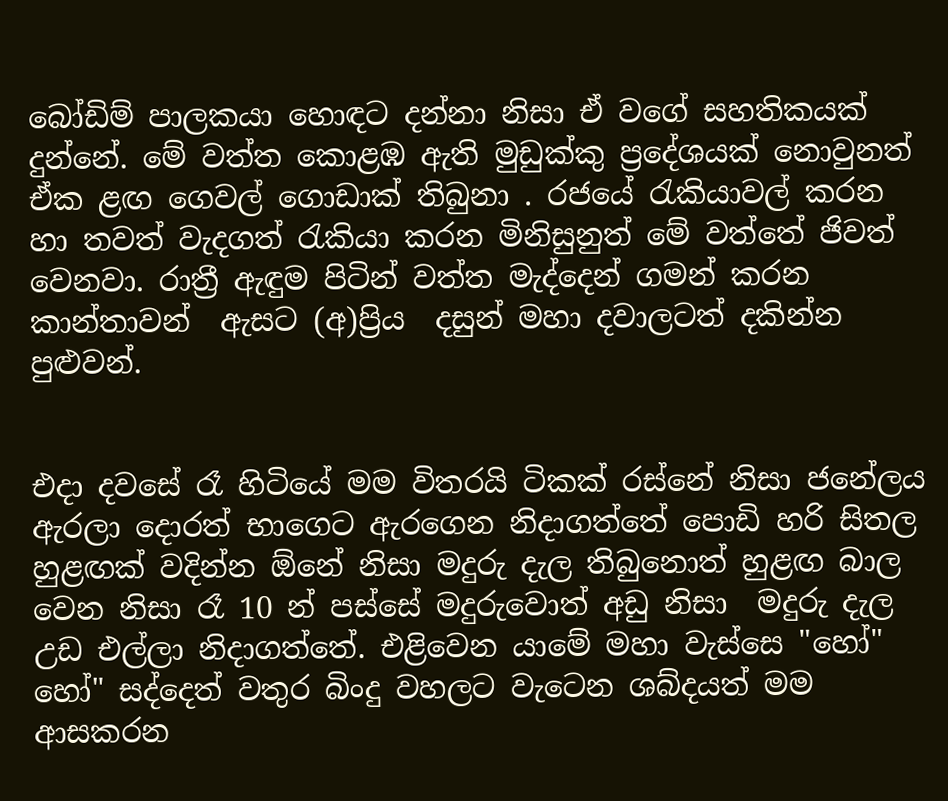බෝඩිම් පාලකයා හොඳට දන්නා නිසා ඒ වගේ සහතිකයක් දුන්නේ. මේ වත්ත කොළඹ ඇති මුඩුක්කු ප්‍රදේශයක් නොවුනත් ඒක ළඟ ගෙවල් ගොඩාක් තිබුනා . රජයේ රැකියාවල් කරන හා තවත් වැදගත් රැකියා කරන මිනිසුනුත් මේ වත්තේ ජිවත් වෙනවා. රාත්‍රී ඇඳුම පිටින් වත්ත මැද්දෙන් ගමන් කරන කාන්තාවන්  ඇසට (අ)ප්‍රිය  දසුන් මහා දවාලටත් දකින්න පුළුවන්.


එදා දවසේ රෑ හිටියේ මම විතරයි ටිකක් රස්නේ නිසා ජනේලය ඇරලා දොරත් භාගෙට ඇරගෙන නිදාගත්තේ පොඩි හරි සිතල හුළඟක් වදින්න ඕනේ නිසා මදුරු දැල තිබුනොත් හුළඟ බාල වෙන නිසා රෑ 10 න් පස්සේ මදුරුවොත් අඩු නිසා  මදුරු දැල   උඩ එල්ලා නිදාගත්තේ. එළිවෙන යාමේ මහා වැස්සෙ "හෝ" හෝ" සද්දෙත් වතුර බිංදු වහලට වැටෙන ශබ්දයත් මම ආසකරන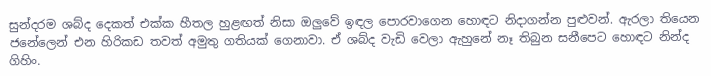සුන්දරම ශබ්ද දෙකත් එක්ක හීතල හුළඟත් නිසා ඔලුවේ ඉඳල පොරවාගෙන හොඳට නිදාගන්න පුළුවන්. ඇරලා තියෙන ජනේලෙන් එන හිරිකඩ තවත් අමුතු ගතියක් ගෙනාවා. ඒ ශබ්ද වැඩි වෙලා ඇහුනේ නෑ තිබුන සනීපෙට හොඳට නින්ද ගිහිං.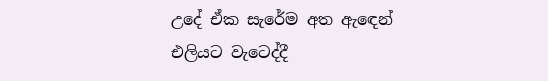උදේ ඒක සැරේම අත ඇඳෙන් එලියට වැටෙද්දී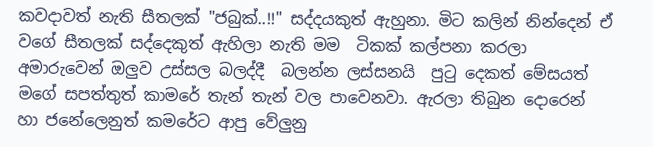කවදාවත් නැති සීතලක් "ජබුක්‌..!!" සද්දයකුත් ඇහුනා. මිට කලින් නින්දෙන් ඒ වගේ සීතලක් සද්දෙකුත් ඇහිලා නැති මම  ටිකක් කල්පනා කරලා අමාරුවෙන් ඔලුව උස්සල බලද්දී  බලන්න ලස්සනයි  පුටු දෙකත් මේසයත්  මගේ සපත්තුත් කාමරේ තැන් තැන් වල පාවෙනවා. ඇරලා තිබුන දොරෙන් හා ජනේලෙනුත් කමරේට ආපු වේලුනු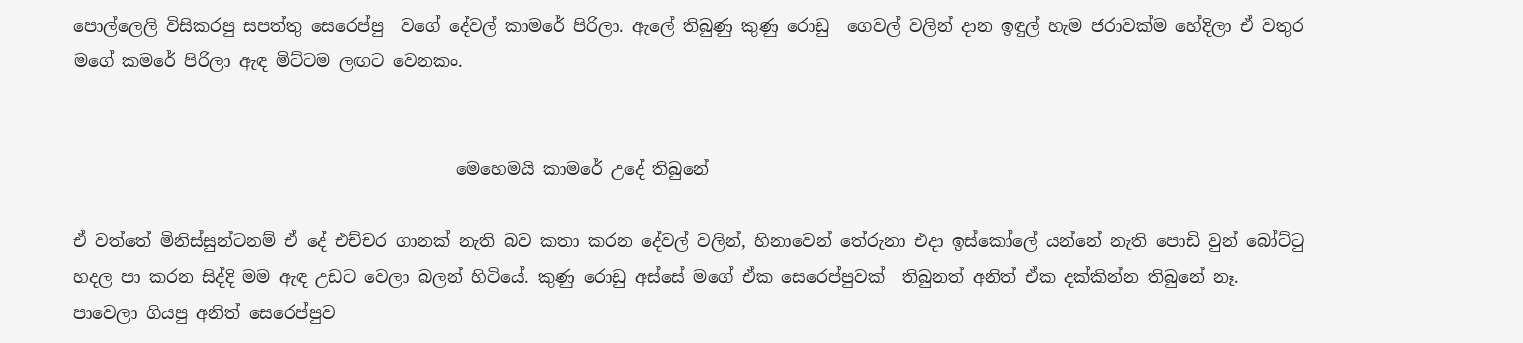පොල්ලෙලි විසිකරපු සපත්තු සෙරෙප්පු  වගේ දේවල් කාමරේ පිරිලා. ඇලේ තිබුණු කුණු රොඩු  ගෙවල් වලින් දාන ඉඳුල් හැම ජරාවක්ම හේදිලා ඒ වතුර මගේ කමරේ පිරිලා ඇඳ මිට්ටම ලඟට වෙනකං.


                                             මෙහෙමයි කාමරේ උදේ තිබුනේ

ඒ වත්තේ මිනිස්සුන්ටනම් ඒ දේ එච්චර ගානක් නැති බව කතා කරන දේවල් වලින්, හිනාවෙන් තේරුනා එදා ඉස්කෝලේ යන්නේ නැති පොඩි වුන් බෝට්ටු හදල පා කරන සිද්දි මම ඇඳ උඩට වෙලා බලන් හිටියේ. කුණු රොඩු අස්සේ මගේ ඒක සෙරෙප්පුවක්  තිබුනත් අනිත් ඒක දක්කින්න තිබුනේ නෑ. පාවෙලා ගියපු අනිත් සෙරෙප්පුව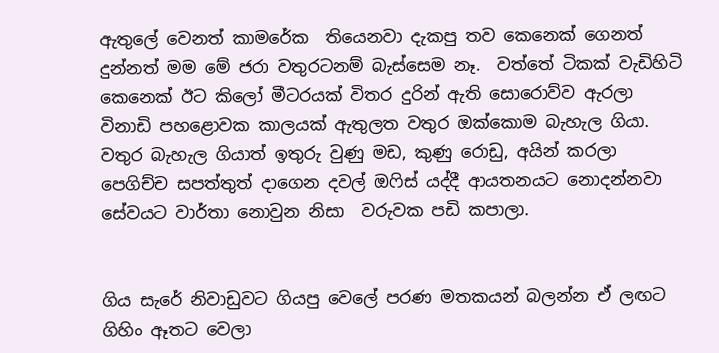ඇතුලේ වෙනත් කාමරේක  තියෙනවා දැකපු තව කෙනෙක් ගෙනත් දුන්නත් මම මේ ජරා වතුරටනම් බැස්සෙම නෑ.  වත්තේ ටිකක් වැඩිහිටි  කෙනෙක් ඊට කිලෝ මීටරයක් විතර දුරින් ඇති සොරොව්ව ඇරලා විනාඩි පහළොවක කාලයක් ඇතුලත වතුර ඔක්කොම බැහැල ගියා. වතුර බැහැල ගියාත් ඉතුරු වුණු මඩ, කුණු රොඩු, අයින් කරලා පෙගිච්ච සපත්තුත් දාගෙන දවල් ඔෆිස් යද්දී ආයතනයට නොදන්නවා සේවයට වාර්තා නොවුන නිසා  වරුවක පඩි කපාලා.


ගිය සැරේ නිවාඩුවට ගියපු වෙලේ පරණ මතකයන් බලන්න ඒ ලඟට ගිහිං ඈතට වෙලා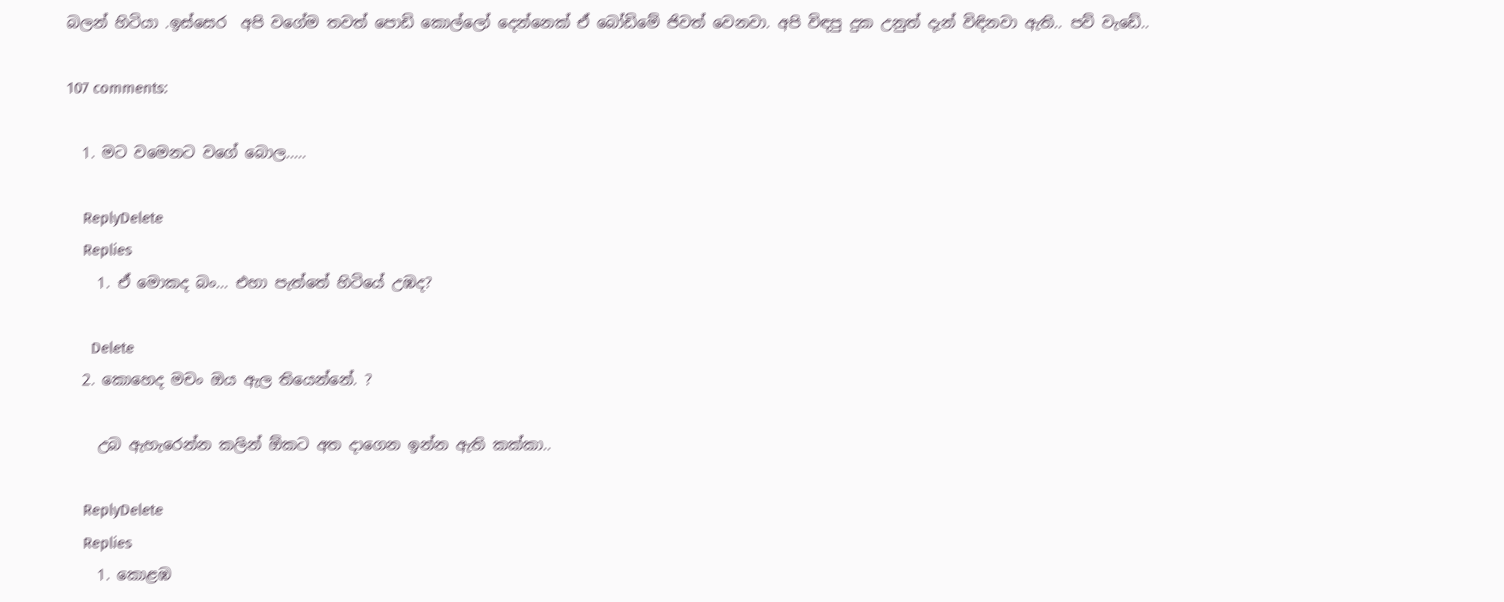බලන් හිටියා .ඉස්සෙර  අපි වගේම තවත් පොඩි කොල්ලෝ දෙන්නෙක් ඒ බෝඩිමේ ජිවත් වෙනවා. අපි විඳපු දුක උනුත් දැන් විඳිනවා ඇති.. පව් වැඩේ..

107 comments:

  1. මට වමෙනට වගේ බොල.....

    ReplyDelete
    Replies
    1. ඒ මොකද බං... එහා පැත්තේ හිටියේ උඹද?

      Delete
  2. කොහෙද මචං ඔය ඇල තියෙන්නේ. ?

    උබ ඇහැරෙන්න කලින් ඕකට අත දාගෙන ඉන්න ඇති කක්කා..

    ReplyDelete
    Replies
    1. කොළඹ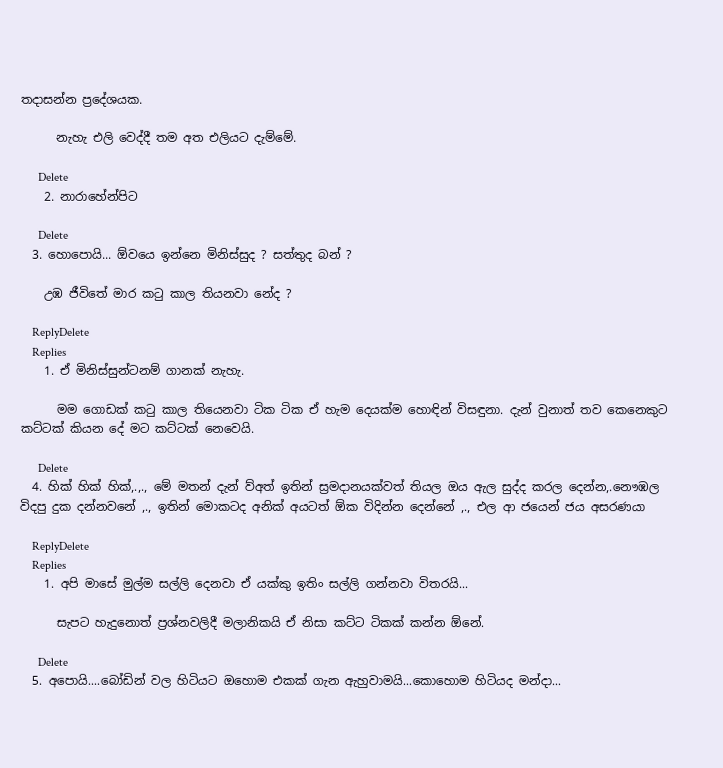තදාසන්න ප්‍රදේශයක.

      නැහැ එලි වෙද්දී තම අත එලියට දැම්මේ.

      Delete
    2. නාරාහේන්පිට

      Delete
  3. හොපොයි... ඕවයෙ ඉන්නෙ මිනිස්සුද ? සත්තුද බන් ?

    උඹ ජීවිතේ මාර කටු කාල තියනවා නේද ?

    ReplyDelete
    Replies
    1. ඒ මිනිස්සුන්ටනම් ගානක් නැහැ.

      මම ගොඩක් කටු කාල තියෙනවා ටික ටික ඒ හැම දෙයක්ම හොඳින් විසඳුනා. දැන් වුනාත් තව කෙනෙකුට කට්ටක් කියන දේ මට කට්ටක් නෙවෙයි.

      Delete
  4. හික් හික් හික්,.,., මේ මතන් දැන් ව්අත් ඉතින් ස්‍රමදානයක්වත් තියල ඔය ඇල සුද්ද කරල දෙන්න,.නෞඹල විදපු දුක දන්නවනේ ,., ඉතින් මොකටද අනික් අයටත් ඕක විදින්න දෙන්නේ ,., එල ආ ජයෙන් ජය අසරණයා

    ReplyDelete
    Replies
    1. අපි මාසේ මුල්ම සල්ලි දෙනවා ඒ යක්කු ඉතිං සල්ලි ගන්නවා විතරයි...

      සැපට හැදුනොත් ප්‍රශ්නවලිදී මලානිකයි ඒ නිසා කට්ට ටිකක් කන්න ඕනේ.

      Delete
  5. අපොයි....බෝඩින් වල හිටියට ඔහොම එකක් ගැන ඇහුවාමයි...කොහොම හිටියද මන්දා...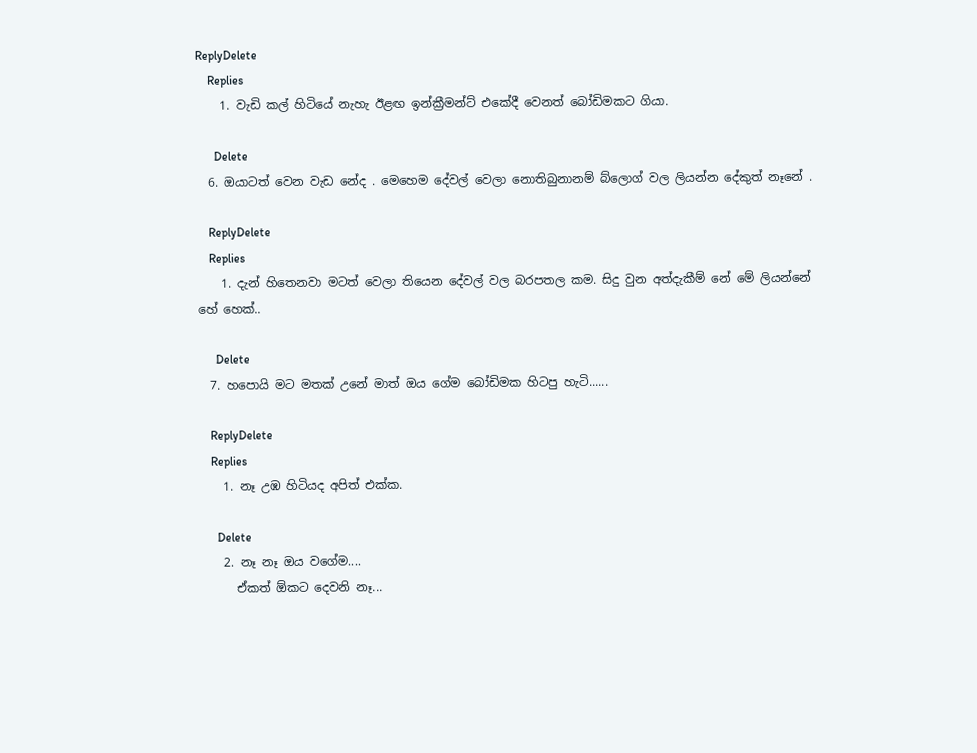ReplyDelete
    Replies
    1. වැඩි කල් හිටියේ නැහැ ඊළඟ ඉන්ක්‍රීමන්ට් එකේදී වෙනත් බෝඩිමකට ගියා.

      Delete
  6. ඔයාටත් වෙන වැඩ නේද . මෙහෙම දේවල් වෙලා නොතිබුනානම් බ්ලොග් වල ලියන්න දේකුත් නෑනේ .

    ReplyDelete
    Replies
    1. දැන් හිතෙනවා මටත් වෙලා තියෙන දේවල් වල බරපතල කම. සිදු වුන අත්දැකීම් නේ මේ ලියන්නේ හේ හෙක්..

      Delete
  7. හපොයි මට මතක් උනේ මාත් ඔය ගේම බෝඩිමක හිටපු හැටි......

    ReplyDelete
    Replies
    1. නෑ උඹ හිටියද අපිත් එක්ක.

      Delete
    2. නෑ නෑ ඔය වගේම....
      ඒකත් ඕකට දෙවනි නෑ...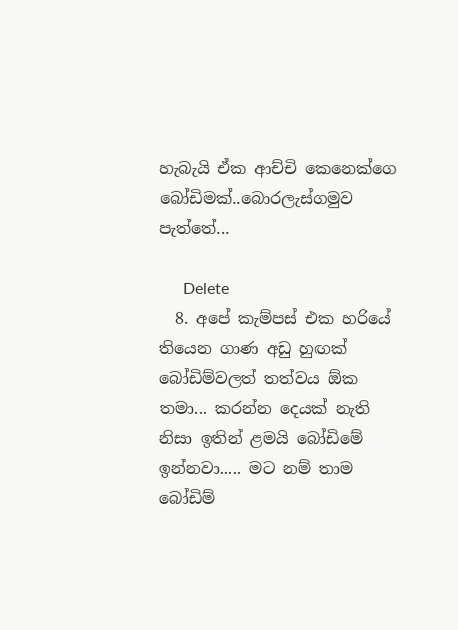හැබැයි ඒක ආච්චි කෙනෙක්ගෙ බෝඩිමක්..බොරලැස්ගමුව පැත්තේ...

      Delete
  8. අපේ කැම්පස් එක හරියේ තියෙන ගාණ අඩු හුඟක් බෝඩිම්වලත් තත්වය ඕක තමා... කරන්න දෙයක් නැති නිසා ඉතින් ළමයි බෝඩිමේ ඉන්නවා..... මට නම් තාම බෝඩිම්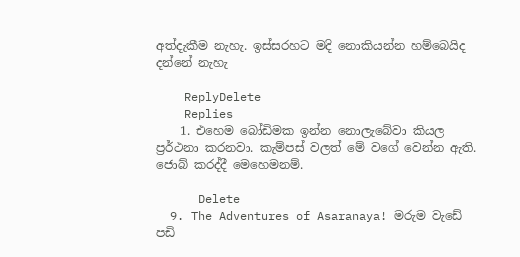අත්දැකීම නැහැ. ඉස්සරහට මදි නොකියන්න හම්බෙයිද දන්නේ නැහැ

    ReplyDelete
    Replies
    1. එහෙම බෝඩිමක ඉන්න නොලැබේවා කියල ප්‍රර්ථනා කරනවා. කැම්පස් වලත් මේ වගේ වෙන්න ඇති. ජොබ් කරද්දී මෙහෙමනම්.

      Delete
  9. The Adventures of Asaranaya! මරුම වැඩේ පඩි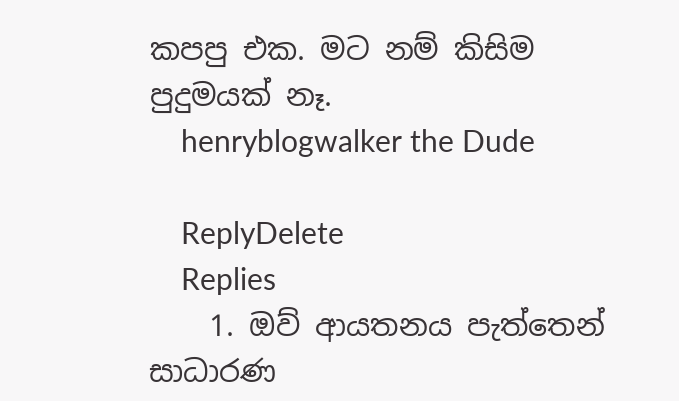කපපු එක. මට නම් කිසිම පුදුමයක් නෑ.
    henryblogwalker the Dude

    ReplyDelete
    Replies
    1. ඔව් ආයතනය පැත්තෙන් සාධාරණ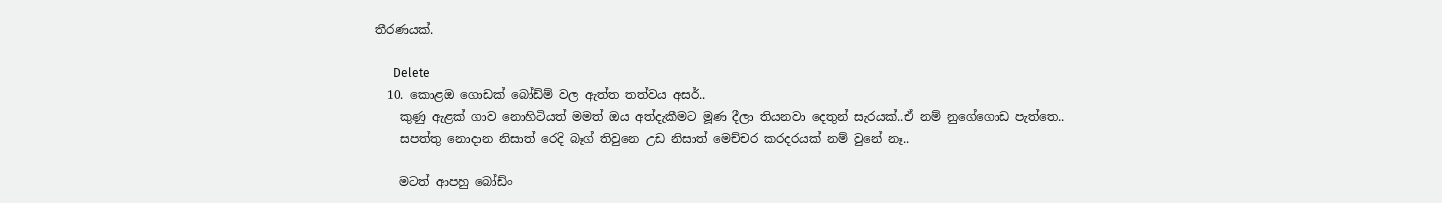තීරණයක්‌.

      Delete
  10. කොළඔ ගොඩක් බෝඩ්ම් වල ඇත්ත තත්වය අසර්..
    කුණු ඇළක් ගාව නොහිටියත් මමත් ඔය අත්දැකීමට මූණ දීලා තියනවා දෙතුන් සැරයක්..ඒ නම් නුගේගොඩ පැත්තෙ..
    සපත්තු නොදාන නිසාත් රෙදි බෑග් තිවුනෙ උඩ නිසාත් මෙච්චර කරදරයක් නම් වුනේ නෑ..

    මටත් ආපහු බෝඩ්ං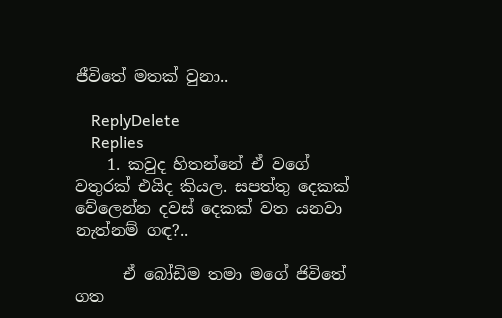ජීවිතේ මතක් වුනා..

    ReplyDelete
    Replies
    1. කවුද හිතන්නේ ඒ වගේ වතුරක් එයිද කියල. සපත්තු දෙකක් වේලෙන්න දවස් දෙකක් වත යනවා නැත්නම් ගඳ?..

      ඒ බෝඩිම තමා මගේ ජිවිතේ ගත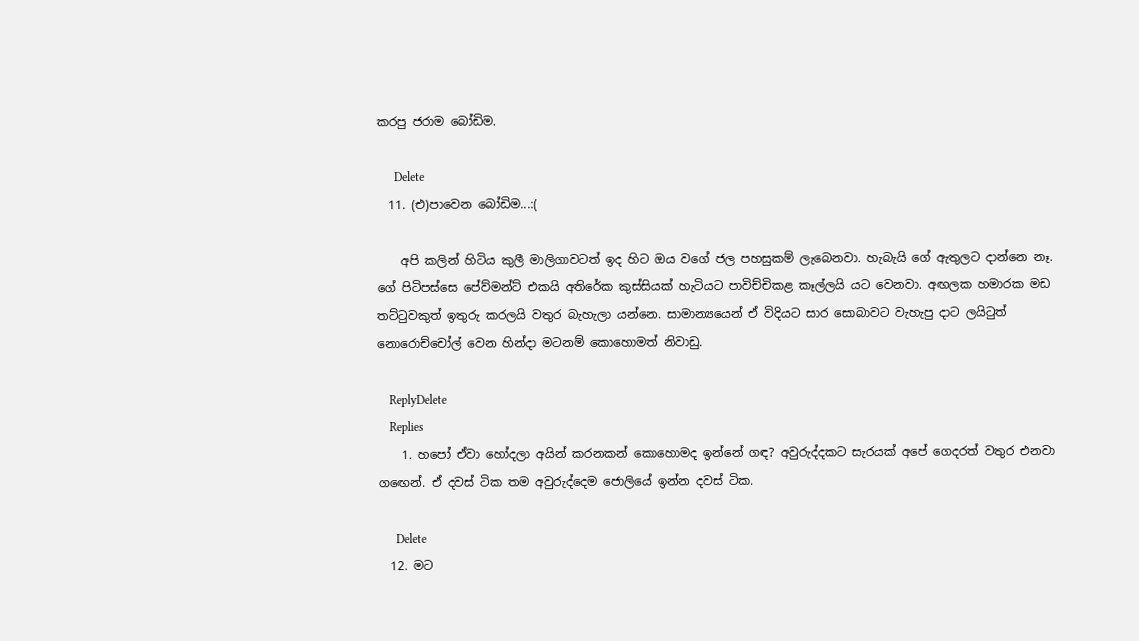කරපු ජරාම බෝඩිම.

      Delete
  11. (එ)පාවෙන බෝඩිම...:(

    අපි කලින් හිටිය කුලී මාලිගාවටත් ඉද හිට ඔය වගේ ජල පහසුකම් ලැබෙනවා. හැබැයි ගේ ඇතුලට දාන්නෙ නෑ. ගේ පිටිපස්සෙ පේව්මන්ට් එකයි අතිරේක කුස්සියක් හැටියට පාවිච්චිකළ කෑල්ලයි යට වෙනවා. අඟලක හමාරක මඩ තට්ටුවකුත් ඉතුරු කරලයි වතුර බැහැලා යන්නෙ. සාමාන්‍යයෙන් ඒ විදියට සාර සොබාවට වැහැපු දාට ලයිටුත් නොරොච්චෝල් වෙන හින්දා මටනම් කොහොමත් නිවාඩු.

    ReplyDelete
    Replies
    1. හපෝ ඒවා හෝදලා අයින් කරනකන් කොහොමද ඉන්නේ ගඳ? අවුරුද්දකට සැරයක් අපේ ගෙදරත් වතුර එනවා ගඟෙන්. ඒ දවස් ටික තම අවුරුද්දෙම ජොලියේ ඉන්න දවස් ටික.

      Delete
  12. මට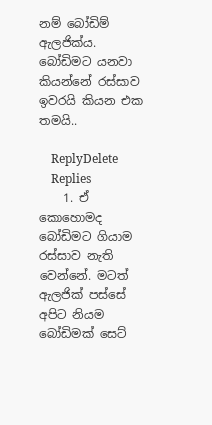නම් බෝඩිම් ඇලජික්ය. බෝඩිමට යනවා කියන්නේ රස්සාව ඉවරයි කියන එක තමයි..

    ReplyDelete
    Replies
    1. ඒ කොහොමද බෝඩිමට ගියාම රස්සාව නැති වෙන්නේ. මටත් ඇලජික් පස්සේ අපිට නියම බෝඩිමක් සෙට්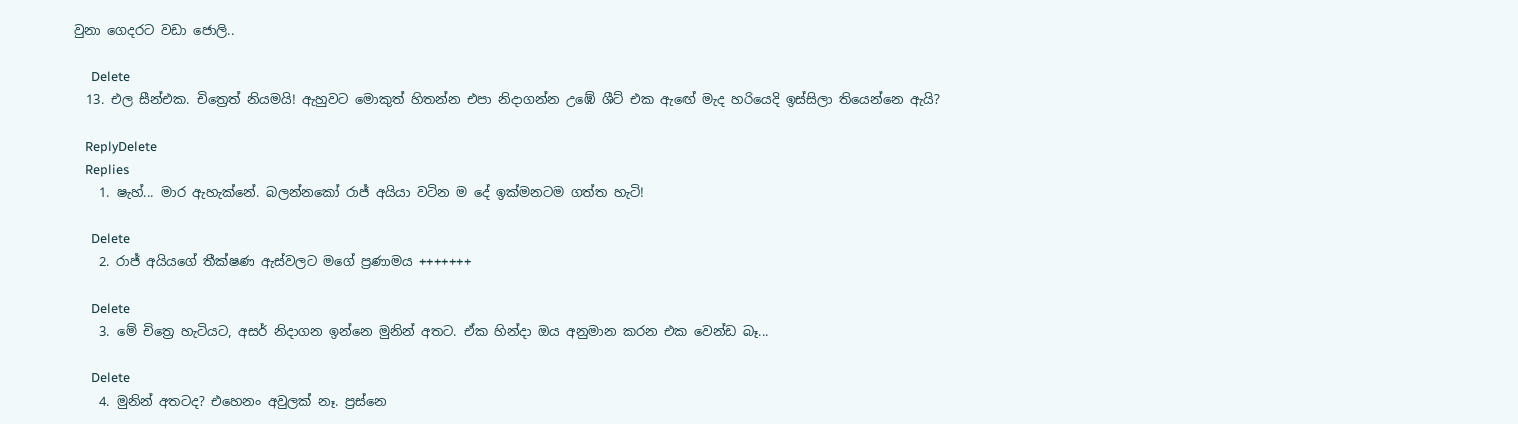වුනා ගෙදරට වඩා ජොලි..

      Delete
  13. එල සීන්එක. චිත්‍රෙත් නියමයි! ඇහුවට මොකුත් හිතන්න එපා නිදාගන්න උඹේ ශීට් එක ඇඟේ මැද හරියෙදි ඉස්සිලා තියෙන්නෙ ඇයි?

    ReplyDelete
    Replies
    1. ෂැහ්... මාර ඇහැක්නේ. බලන්නකෝ රාජ් අයියා වටින ම දේ ඉක්මනටම ගත්ත හැටි!

      Delete
    2. රාජ් අයියගේ තීක්ෂණ ඇස්වලට මගේ ප්‍රණාමය +++++++

      Delete
    3. මේ චිත්‍රෙ හැටියට, අසර් නිදාගන ඉන්නෙ මුනින් අතට. ඒක හින්දා ඔය අනුමාන කරන එක වෙන්ඩ බෑ...

      Delete
    4. මුනින් අතටද? එහෙනං අවුලක් නෑ. ප්‍රස්නෙ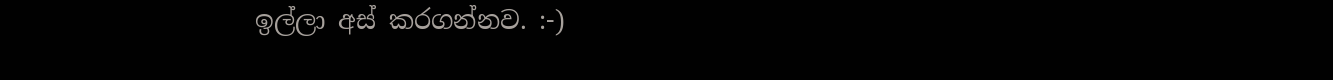ඉල්ලා අස් කරගන්නව. :-)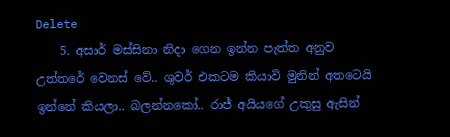Delete
    5. අසාර් මස්සිනා නිදා ගෙන ඉන්න පැත්ත අනුව උත්තරේ වෙනස් වේ.. ශුවර් එකටම කියාවි මුනින් අතටෙයි ඉන්නේ කියලා.. බලන්නකෝ.. රාජ් අයියගේ උකුසු ඇසින්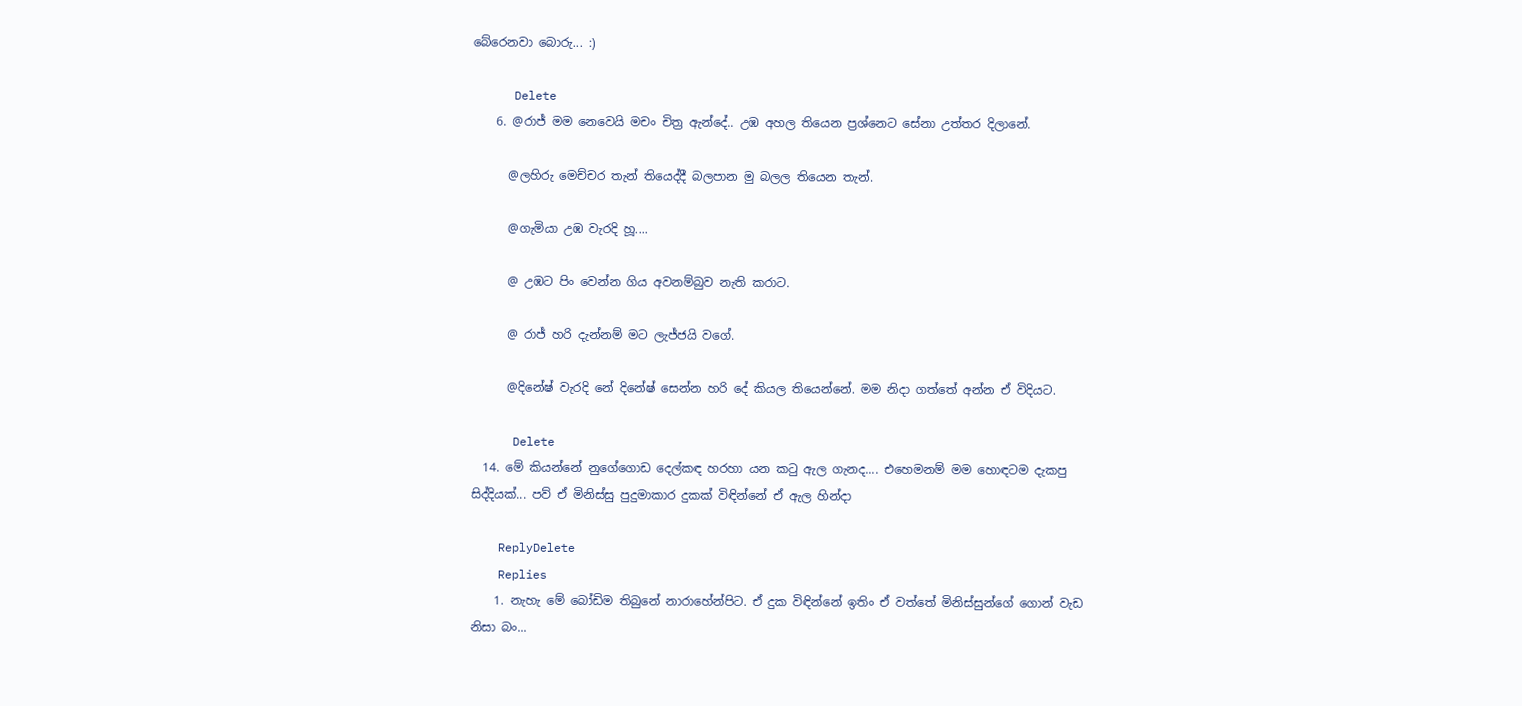බේරෙනවා බොරු... :)

      Delete
    6. @රාජ් මම නෙවෙයි මචං චිත්‍ර ඇන්දේ.. උඹ අහල තියෙන ප්‍රශ්නෙට සේනා උත්තර දිලානේ.

      @ලහිරු මෙච්චර තැන් තියෙද්දී බලපාන මු බලල තියෙන තැන්.

      @ගැමියා උඹ වැරදි හූ....

      @ උඹට පිං වෙන්න ගිය අවනම්බුව නැති කරාට.

      @ රාජ් හරි දැන්නම් මට ලැජ්ජයි වගේ.

      @දිනේෂ් වැරදි නේ දිනේෂ් සෙන්න හරි දේ කියල තියෙන්නේ. මම නිදා ගත්තේ අන්න ඒ විදියට.

      Delete
  14. මේ කියන්නේ නුගේගොඩ දෙල්කඳ හරහා යන කටු ඇල ගැනද.... එහෙමනම් මම හොඳටම දැකපු සිද්දියක්... පව් ඒ මිනිස්සු පුදුමාකාර දුකක් විඳින්නේ ඒ ඇල හින්දා

    ReplyDelete
    Replies
    1. නැහැ මේ බෝඩිම තිබුනේ නාරාහේන්පිට. ඒ දුක විඳින්නේ ඉතිං ඒ වත්තේ මිනිස්සුන්ගේ ගොන් වැඩ නිසා බං...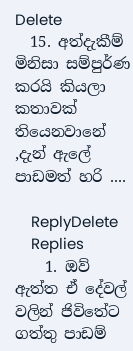Delete
  15. අත්දැකීම් මිනිසා සම්පුර්ණ කරයි කියලා කතාවක් තියෙනවානේ ,දැන් ඇලේ පාඩමත් හරි ....

    ReplyDelete
    Replies
    1. ඔව් ඇත්ත ඒ දේවල් වලින් ජිවිතේට ගත්තු පාඩම්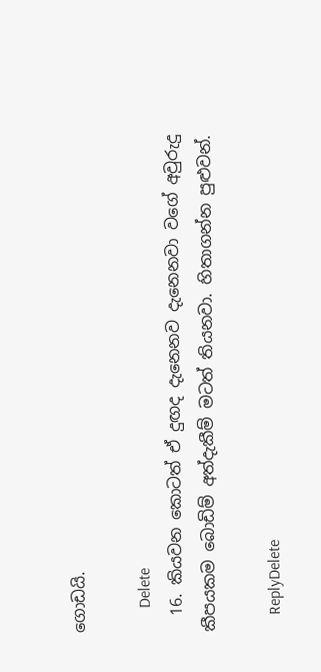ගොඩයි.

      Delete
  16. කියවන කොටත් ඒ දුඟද දැනෙනව දැනෙනවා වගේ අවුරුදු කීපයකම බොඩිම් අත්දැකීම් මටත් තියනවා. හිතාගන්න පුළුවන්.

    ReplyDelete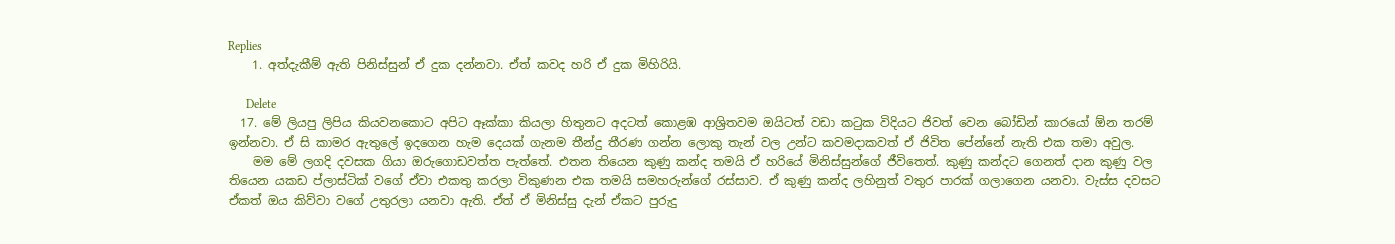Replies
    1. අත්දැකීම් ඇති පිනිස්සුන් ඒ දුක දන්නවා. ඒත් කවද හරි ඒ දුක මිහිරියි.

      Delete
  17. මේ ලියපු ලිපිය කියවනකොට අපිට ඈක්කා කියලා හිතුනට අදටත් කොළඹ ආශ්‍රිතවම ඔයිටත් වඩා කටුක විදියට ජිවත් වෙන බෝඩින් කාරයෝ ඕන තරම් ඉන්නවා. ඒ සි කාමර ඇතුලේ ඉදගෙන හැම දෙයක් ගැනම තීන්දු තීරණ ගන්න ලොකු තැන් වල උන්ට කවමදාකවත් ඒ ජිවිත පේන්නේ නැති එක තමා අවුල.
    මම මේ ලගදි දවසක ගියා ඔරුගොඩවත්ත පැත්තේ. එතන තියෙන කුණු කන්ද තමයි ඒ හරියේ මිනිස්සුන්ගේ ජීවිතෙත්. කුණු කන්දට ගෙනත් දාන කුණු වල තියෙන යකඩ ප්ලාස්ටික් වගේ ඒවා එකතු කරලා විකුණන එක තමයි සමහරුන්ගේ රස්සාව. ඒ කුණු කන්ද ලහිනුත් වතුර පාරක් ගලාගෙන යනවා. වැස්ස දවසට ඒකත් ඔය කිව්වා වගේ උතුරලා යනවා ඇති. ඒත් ඒ මිනිස්සු දැන් ඒකට පුරුදු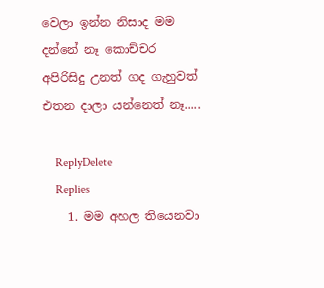වෙලා ඉන්න නිසාද මම දන්නේ නෑ කොච්චර අපිරිසිදු උනත් ගද ගැහුවත් එතන දාලා යන්නෙත් නෑ.....

    ReplyDelete
    Replies
    1. මම අහල තියෙනවා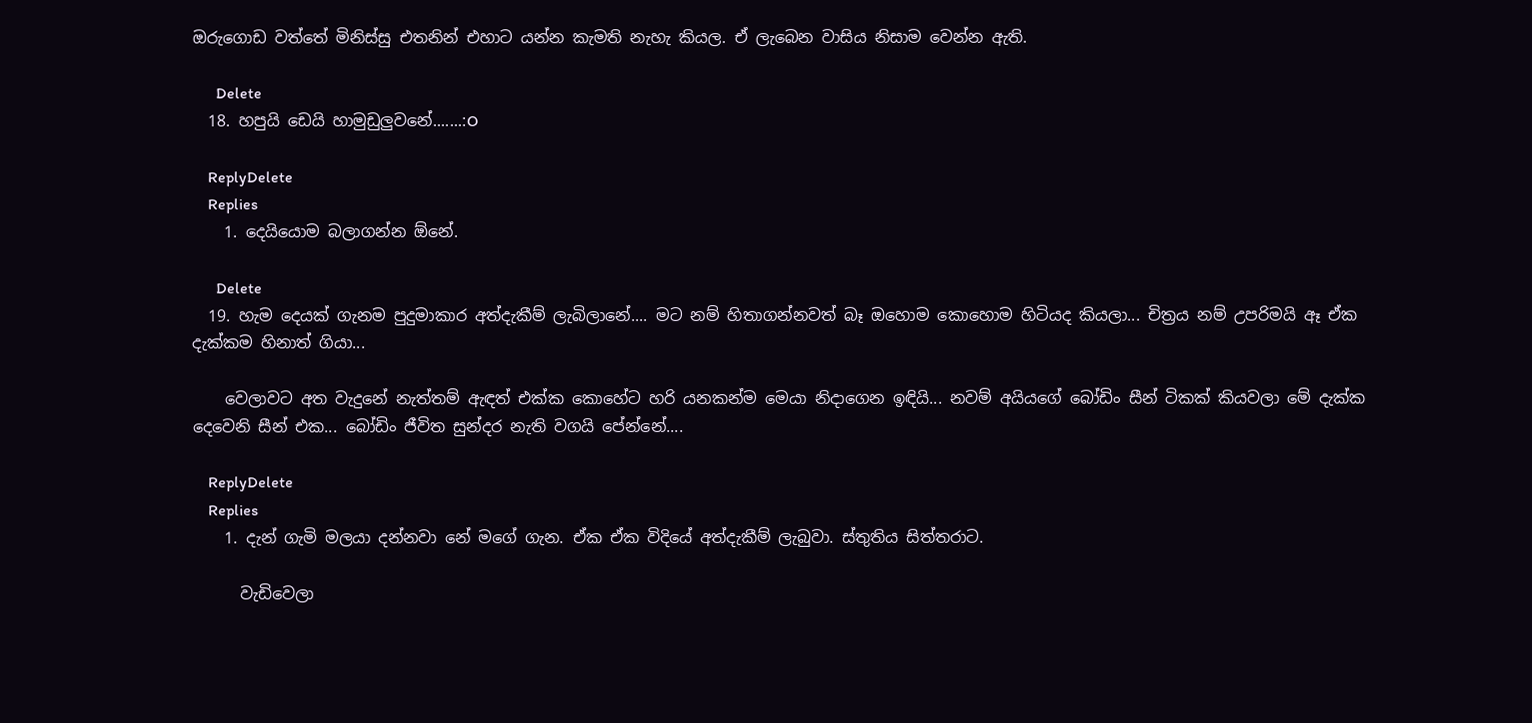ඔරුගොඩ වත්තේ මිනිස්සු එතනින් එහාට යන්න කැමති නැහැ කියල. ඒ ලැබෙන වාසිය නිසාම වෙන්න ඇති.

      Delete
  18. හපුයි ඩෙයි හාමුඩුලුවනේ.......:O

    ReplyDelete
    Replies
    1. දෙයියොම බලාගන්න ඕනේ.

      Delete
  19. හැම දෙයක් ගැනම පුදුමාකාර අත්දැකීම් ලැබිලානේ.... මට නම් හිතාගන්නවත් බෑ ඔහොම කොහොම හිටියද කියලා... චිත්‍රය නම් උපරිමයි ඈ ඒක දැක්කම හිනාත් ගියා...

    වෙලාවට අත වැදුනේ නැත්තම් ඇඳත් එක්ක කොහේට හරි යනකන්ම මෙයා නිදාගෙන ඉඳියි... නවම් අයියගේ බෝඩිං සීන් ටිකක් කියවලා මේ දැක්ක දෙවෙනි සීන් එක... බෝඩිං ජීවිත සුන්දර නැති වගයි පේන්නේ....

    ReplyDelete
    Replies
    1. දැන් ගැමි මලයා දන්නවා නේ මගේ ගැන. ඒක ඒක විදියේ අත්දැකීම් ලැබුවා. ස්තුතිය සිත්තරාට.

      වැඩිවෙලා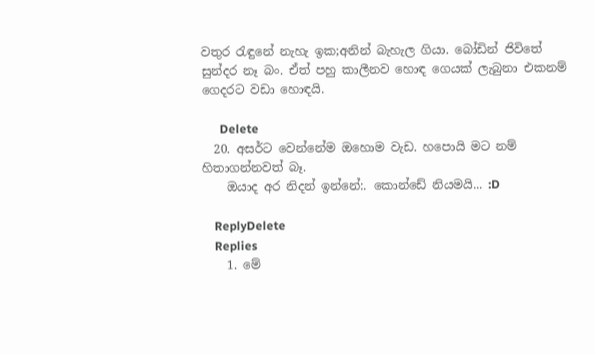වතුර රැඳුනේ නැහැ ඉක;අනින් බැහැල ගියා. බෝඩින් ජිවිතේ සුන්දර නෑ බං. ඒත් පහු කාලීනව හොඳ ගෙයක් ලැබුනා එකනම් ගෙදරට වඩා හොඳයි.

      Delete
  20. අසර්ට වෙන්නේම ඔහොම වැඩ. හපොයි මට නම් හිතාගන්නවත් බෑ.
    ඔයාද අර නිදන් ඉන්නේ:. කොන්ඩේ නියමයි... :D

    ReplyDelete
    Replies
    1. මේ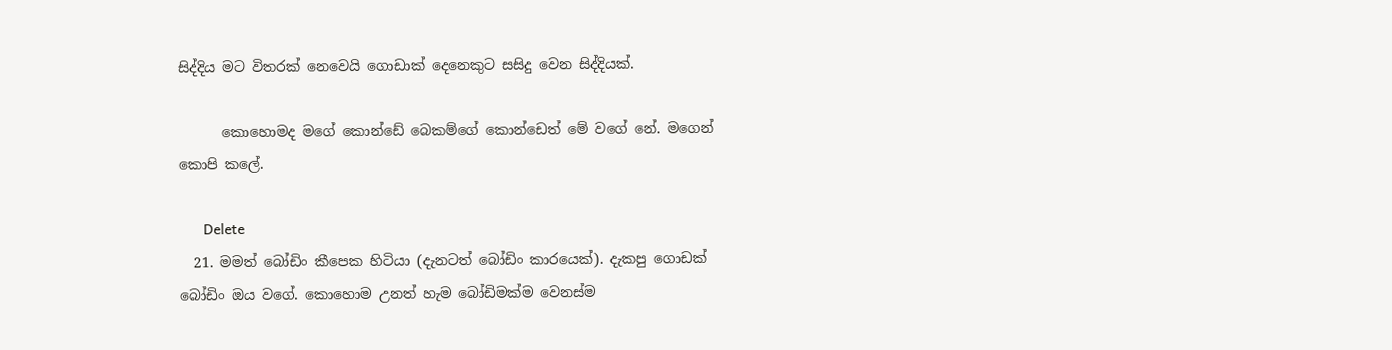සිද්දිය මට විතරක් නෙවෙයි ගොඩාක් දෙනෙකුට සසිදු වෙන සිද්දියක්.

      කොහොමද මගේ කොන්ඩේ බෙකම්ගේ කොන්ඩෙත් මේ වගේ නේ. මගෙන් කොපි කලේ.

      Delete
  21. මමත් බෝඩිං කීපෙක හිටියා (දැනටත් බෝඩිං කාරයෙක්). දැකපු ගොඩක් බෝඩිං ඔය වගේ. කොහොම උනත් හැම බෝඩිමක්ම වෙනස්ම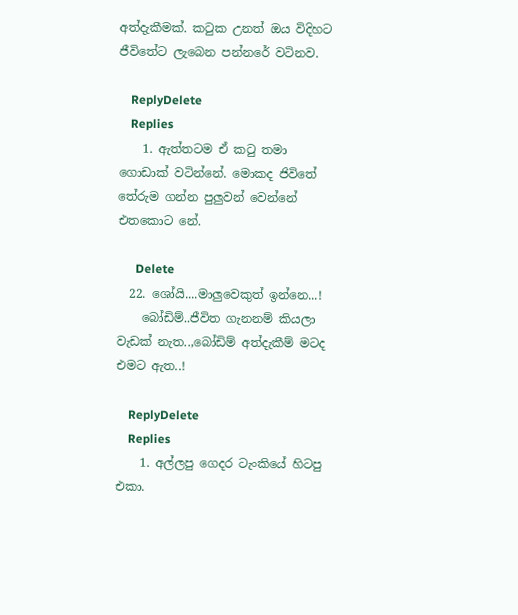අත්දැකීමක්. කටුක උනත් ඔය විදිහට ජීවිතේට ලැබෙන පන්නරේ වටිනව.

    ReplyDelete
    Replies
    1. ඇත්තටම ඒ කටු තමා ගොඩාක් වටින්නේ. මොකද ජිවිතේ තේරුම ගන්න පුලුවන් වෙන්නේ එතකොට නේ.

      Delete
  22. ශෝයි....මාලුවෙකුත් ඉන්නෙ...!
    බෝඩිම්..ජීවිත ගැනනම් කියලා වැඩක් නැත..,බෝඩිම් අත්දැකීම් මටද එමට ඇත..!

    ReplyDelete
    Replies
    1. අල්ලපු ගෙදර ටැංකියේ හිටපු එකා.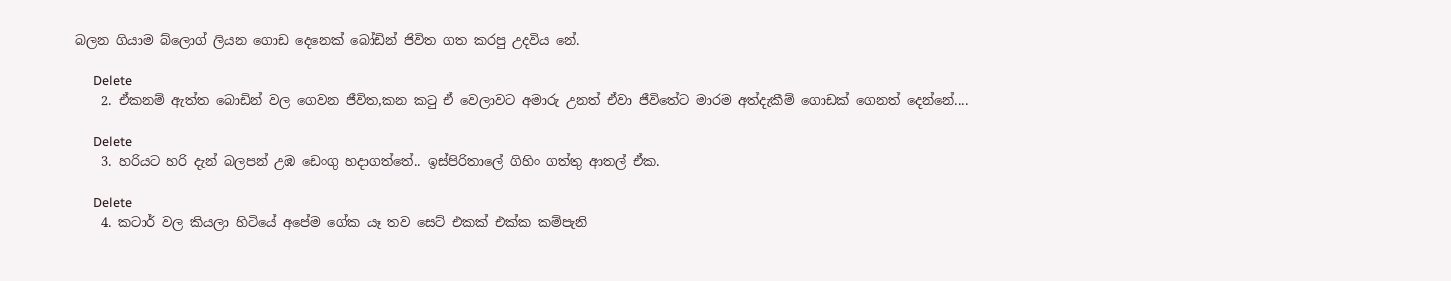බලන ගියාම බ්ලොග් ලියන ගොඩ දෙනෙක් බෝඩින් ජිවිත ගත කරපු උදවිය නේ.

      Delete
    2. ඒකනම් ඇත්ත බොඩින් වල ගෙවන ජීවිත,කන කටු ඒ වෙලාවට අමාරු උනත් ඒවා ජීවිතේට මාරම අත්දැකීම් ගොඩක් ගෙනත් දෙන්නේ....

      Delete
    3. හරියට හරි දැන් බලපන් උඹ ඩෙංගු හදාගත්තේ.. ඉස්පිරිතාලේ ගිහිං ගත්තු ආතල් ඒක.

      Delete
    4. කටාර් වල කියලා හිටියේ අපේම ගේක යෑ තව සෙට් එකක් එක්ක කම්පැනි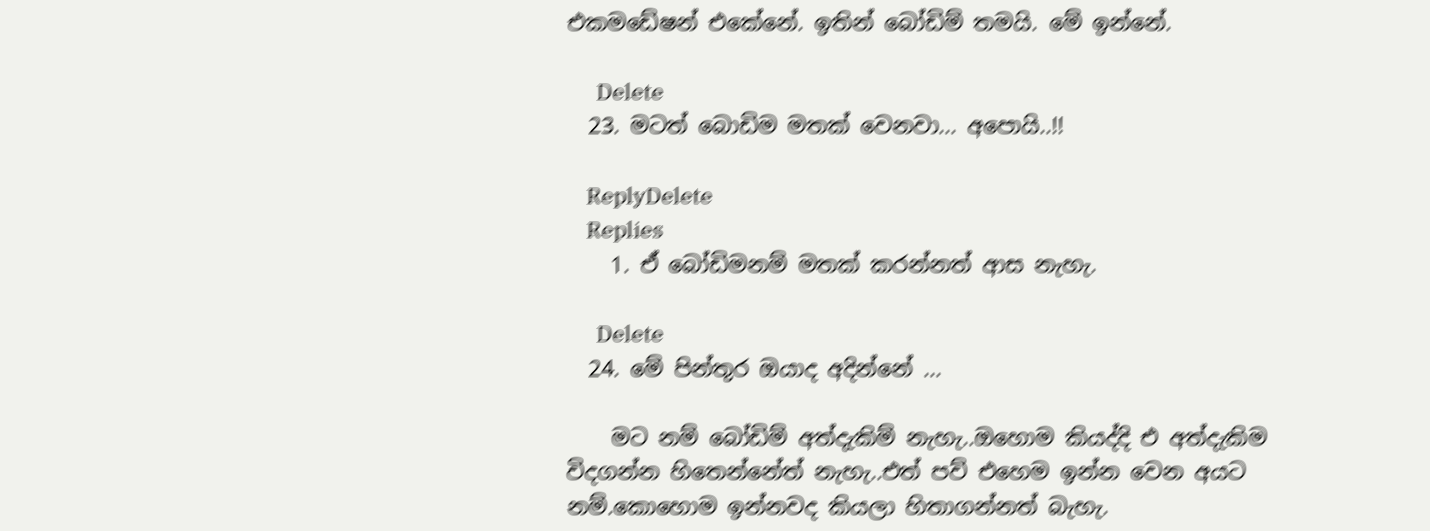එකමඩේෂන් එකේනේ. ඉතින් බෝඩිම් තමයි. මේ ඉන්නේ.

      Delete
  23. මටත් බොඩිම මතක් වෙනවා... අපොයි..!!

    ReplyDelete
    Replies
    1. ඒ බෝඩිමනම් මතක් කරන්නත් ආස නැහැ.

      Delete
  24. මේ පින්තුර ඔයාද අදින්නේ ...

    මට නම් බෝඩිම් අත්දැකිම් නැහැ..ඔහොම කියද්දි එ අත්දැකිම විදගන්න හිතෙන්නේත් නැහැ..එත් පව් එහෙම ඉන්න වෙන අයට නම්.කොහොම ඉන්නවද කියලා හිතාගන්නත් බැහැ.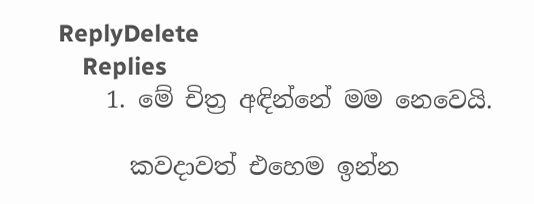ReplyDelete
    Replies
    1. මේ චිත්‍ර අඳින්නේ මම නෙවෙයි.

      කවදාවත් එහෙම ඉන්න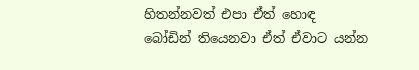හිතන්නවත් එපා ඒත් හොඳ බෝඩින් තියෙනවා ඒත් ඒවාට යන්න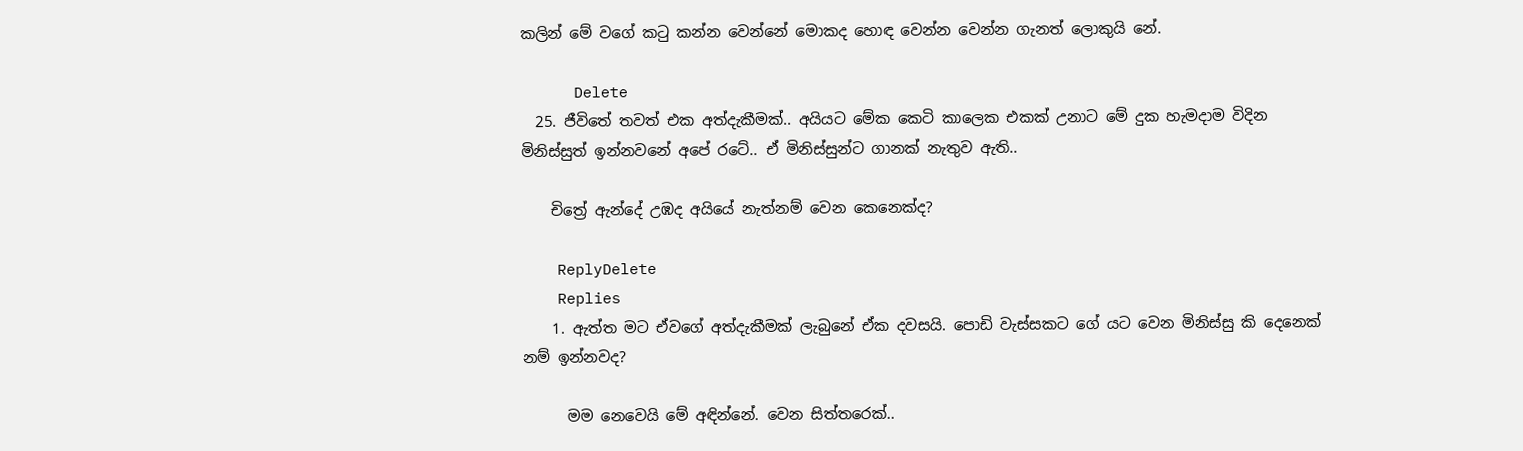කලින් මේ වගේ කටු කන්න වෙන්නේ මොකද හොඳ වෙන්න වෙන්න ගැනත් ලොකුයි නේ.

      Delete
  25. ජීවිතේ තවත් එක අත්දැකීමක්.. අයියට මේක කෙටි කාලෙක එකක් උනාට මේ දුක හැමදාම විදින මිනිස්සුත් ඉන්නවනේ අපේ රටේ.. ඒ මිනිස්සුන්ට ගානක් නැතුව ඇති..

    චිත්‍රේ ඇන්දේ උඹද අයියේ නැත්නම් වෙන කෙනෙක්ද?

    ReplyDelete
    Replies
    1. ඇත්ත මට ඒවගේ අත්දැකීමක් ලැබුනේ ඒක දවසයි. පොඩි වැස්සකට ගේ යට වෙන මිනිස්සු කි දෙනෙක් නම් ඉන්නවද?

      මම නෙවෙයි මේ අඳින්නේ. වෙන සිත්තරෙක්..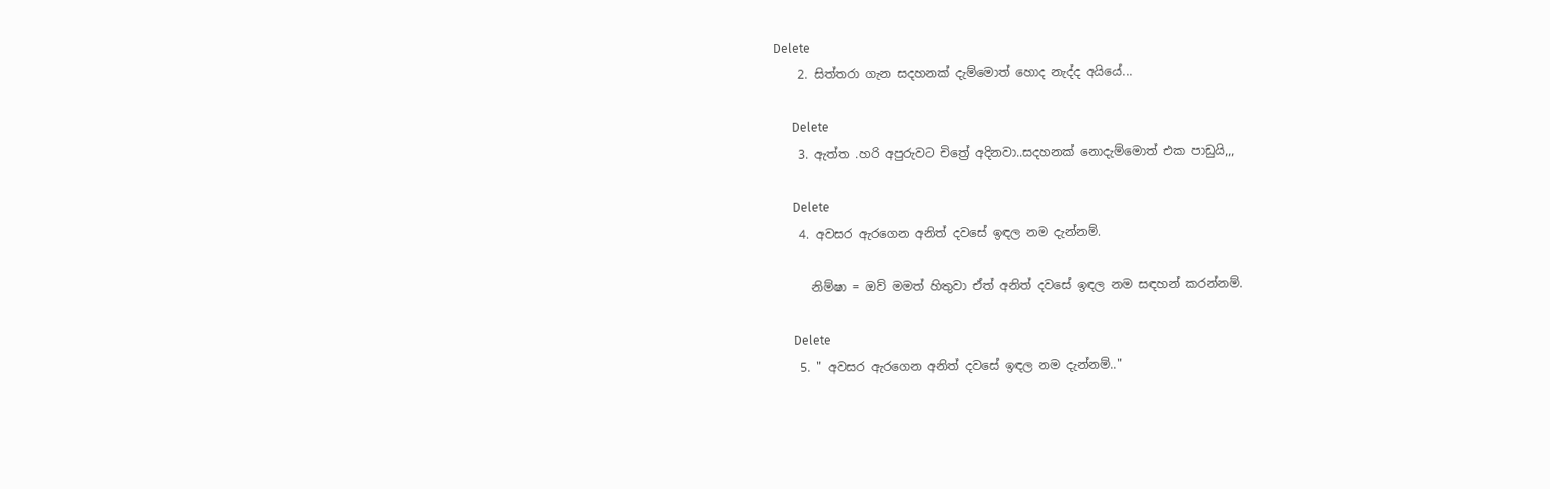Delete
    2. සිත්තරා ගැන සදහනක් දැම්මොත් හොද නැද්ද අයියේ...

      Delete
    3. ඇත්ත .හරි අපුරුවට චිත්‍රේ අදිනවා..සදහනක් නොදැම්මොත් එක පාඩුයි,,,

      Delete
    4. අවසර ඇරගෙන අනිත් දවසේ ඉඳල නම දැන්නම්.

      නිම්ෂා = ඔව් මමත් හිතුවා ඒත් අනිත් දවසේ ඉඳල නම සඳහන් කරන්නම්.

      Delete
    5. " අවසර ඇරගෙන අනිත් දවසේ ඉඳල නම දැන්නම්.."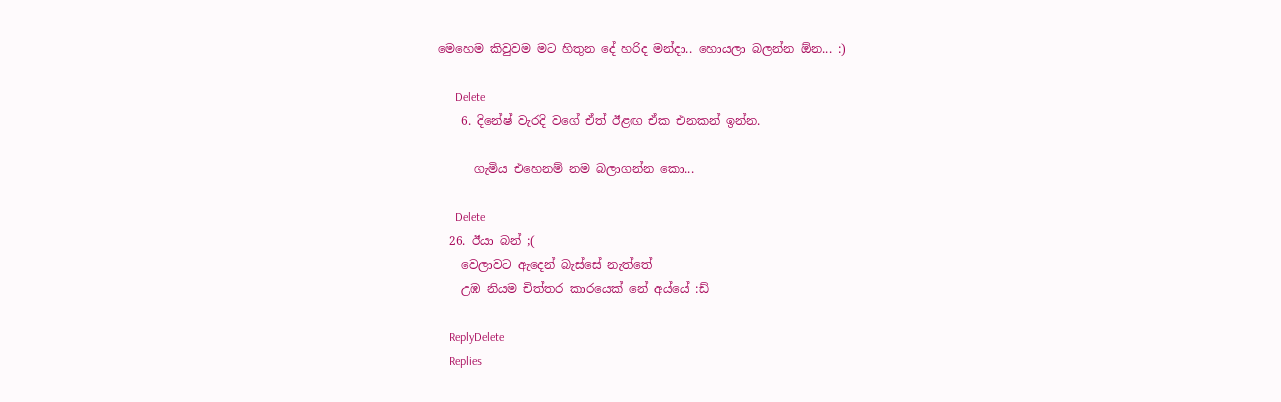මෙහෙම කිවුවම මට හිතුන දේ හරිද මන්දා.. හොයලා බලන්න ඕන... :)

      Delete
    6. දිනේෂ් වැරදි වගේ ඒත් ඊළඟ ඒක එනකන් ඉන්න.

      ගැමිය එහෙනම් නම බලාගන්න කො...

      Delete
  26. ඊයා බන් ;(
    වෙලාවට ඇදෙන් බැස්සේ නැත්තේ
    උඹ නියම චිත්තර කාරයෙක් නේ අය්යේ :ඩ්

    ReplyDelete
    Replies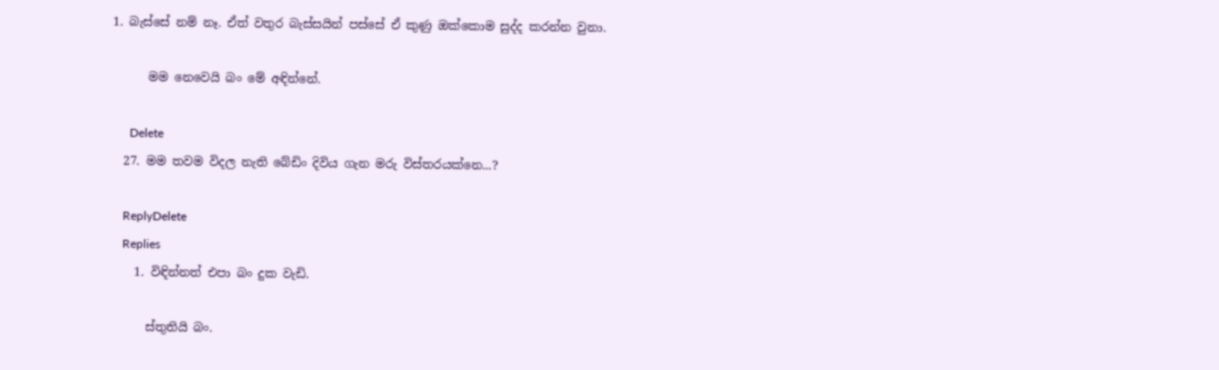1. බැස්සේ නම් නෑ. ඒත් වතුර බැස්සයින් පස්සේ ඒ කුණු ඔක්කොම සුද්ද කරන්න වුනා.

      මම නෙවෙයි බං මේ අඳින්නේ.

      Delete
  27. මම තවම විදල නැති බේඩිං දිවිය ගැන මරු විස්තරයක්නෙ...?

    ReplyDelete
    Replies
    1. විඳින්නත් එපා බං දුක වැඩි.

      ස්තුතියි බං.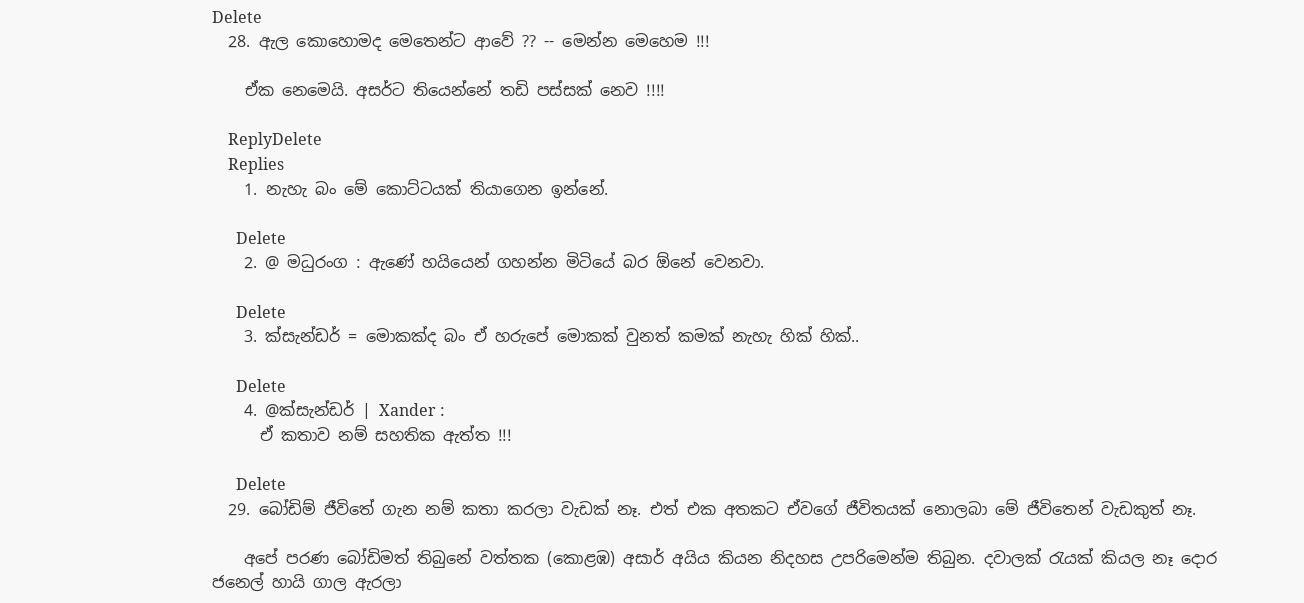Delete
  28. ඇල කොහොමද මෙතෙන්ට ආවේ ?? -- මෙන්න මෙහෙම !!!

    ඒක නෙමෙයි. අසර්ට තියෙන්නේ තඩි පස්සක් නෙව !!!!

    ReplyDelete
    Replies
    1. නැහැ බං මේ කොට්ටයක් තියාගෙන ඉන්නේ.

      Delete
    2. @ මධුරංග : ඇණේ හයියෙන් ගහන්න මිටියේ බර ඕනේ වෙනවා.

      Delete
    3. ක්සැන්ඩර් = මොකක්ද බං ඒ හරුපේ මොකක් වුනත් කමක් නැහැ හික් හික්..

      Delete
    4. @ක්සැන්ඩර් | Xander :
      ඒ කතාව නම් සහතික ඇත්ත !!!

      Delete
  29. බෝඩිම් ජීවිතේ ගැන නම් කතා කරලා වැඩක් නෑ. එත් එක අතකට ඒවගේ ජීවිතයක් නොලබා මේ ජීවිතෙන් වැඩකුත් නෑ.

    අපේ පරණ බෝඩිමත් තිබුනේ වත්තක (කොළඹ) අසාර් අයිය කියන නිදහස උපරිමෙන්ම තිබුන. දවාලක් රැයක් කියල නෑ දොර ජනෙල් හායි ගාල ඇරලා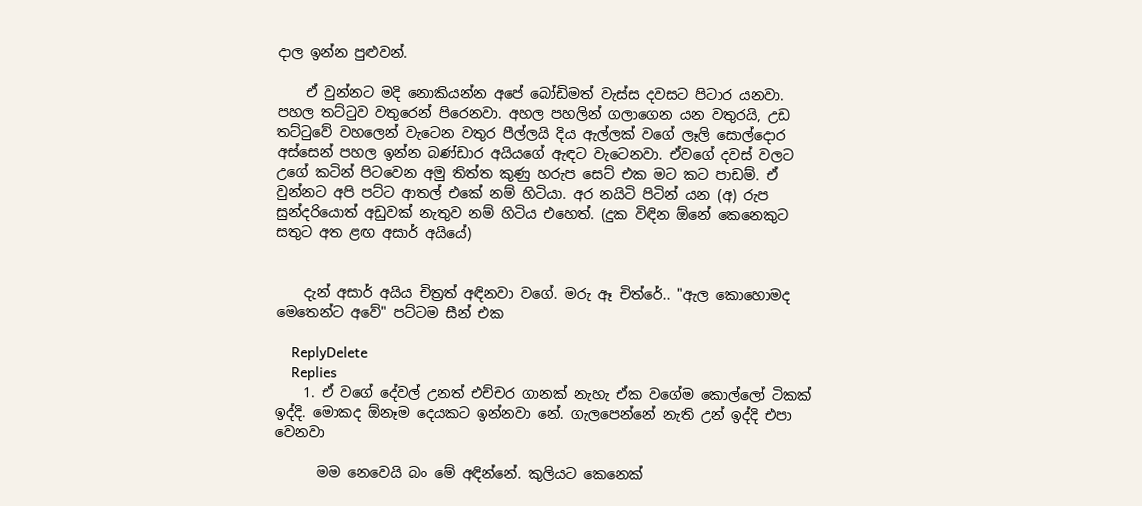දාල ඉන්න පුළුවන්.

    ඒ වුන්නට මදි නොකියන්න අපේ බෝඩිමත් වැස්ස දවසට පිටාර යනවා. පහල තට්ටුව වතුරෙන් පිරෙනවා. අහල පහලින් ගලාගෙන යන වතුරයි, උඩ තට්ටුවේ වහලෙන් වැටෙන වතුර පීල්ලයි දිය ඇල්ලක් වගේ ලෑලි සොල්දොර අස්සෙන් පහල ඉන්න බණ්ඩාර අයියගේ ඇඳට වැටෙනවා. ඒවගේ දවස් වලට උගේ කටින් පිටවෙන අමු තිත්ත කුණු හරුප සෙට් එක මට කට පාඩම්. ඒ වුන්නට අපි පට්ට ආතල් එකේ නම් හිටියා. අර නයිටි පිටින් යන (අ) රුප සුන්දරියොත් අඩුවක් නැතුව නම් හිටිය එහෙත්. (දුක විඳින ඕනේ කෙනෙකුට සතුට අත ළඟ අසාර් අයියේ)


    දැන් අසාර් අයිය චිත්‍රත් අඳිනවා වගේ. මරු ඈ චිත්රේ.. "ඇල කොහොමද මෙතෙන්ට අවේ" පට්ටම සීන් එක

    ReplyDelete
    Replies
    1. ඒ වගේ දේවල් උනත් එච්චර ගානක් නැහැ ඒක වගේම කොල්ලෝ ටිකක් ඉද්දි. මොකද ඕනෑම දෙයකට ඉන්නවා නේ. ගැලපෙන්නේ නැති උන් ඉද්දි එපා වෙනවා

      මම නෙවෙයි බං මේ අඳින්නේ. කුලියට කෙනෙක්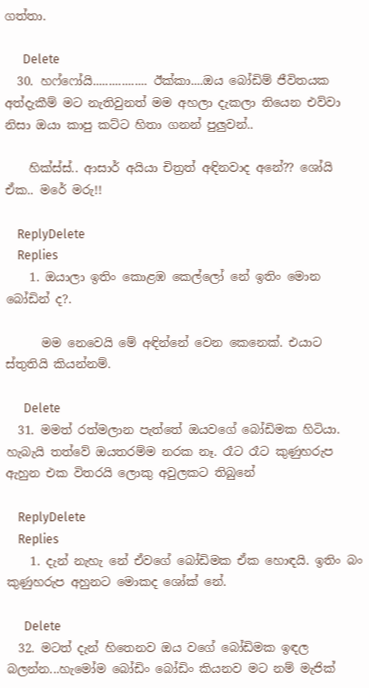ගත්තා.

      Delete
  30. හෆ්ෆෝයි................. ඊක්කා....ඔය බෝඩිම් ජීවිතයක අත්දැකීම් මට නැතිවුනත් මම අහලා දැකලා තියෙන එව්වා නිසා ඔයා කාපු කට්ට හිතා ගනන් පුලුවන්..

    හික්ස්ස්.. ආසාර් අයියා චිත්‍රත් අඳිනවාද අනේ?? ශෝයි ඒක.. මරේ මරු!!

    ReplyDelete
    Replies
    1. ඔයාලා ඉතිං කොළඹ කෙල්ලෝ නේ ඉතිං මොන බෝඩින් ද?.

      මම නෙවෙයි මේ අඳින්නේ වෙන කෙනෙක්. එයාට ස්තුතියි කියන්නම්.

      Delete
  31. මමත් රත්මලාන පැත්තේ ඔයවගේ බෝඩිමක හිටියා. හැබැයි තත්වේ ඔයතරම්ම නරක නෑ. රෑට රෑට කුණුහරුප ඇහුන එක විතරයි ලොකු අවුලකට තිබුනේ

    ReplyDelete
    Replies
    1. දැන් නැහැ නේ ඒවගේ බෝඩිමක ඒක හොඳයි. ඉතිං බං කුණුහරුප අහුනට මොකද ශෝක් නේ.

      Delete
  32. මටත් දැන් හිතෙනව ඔය වගේ බෝඩිමක ඉඳල බලන්න...හැමෝම බෝඩිං බෝඩිං කියනව මට නම් මැජික්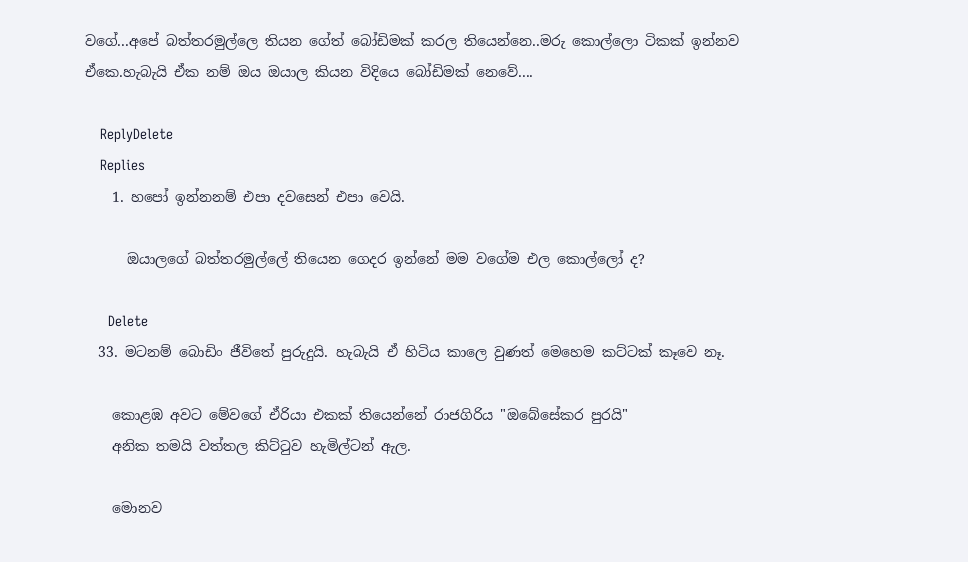වගේ...අපේ බත්තරමුල්ලෙ තියන ගේත් බෝඩිමක් කරල තියෙන්නෙ..මරු කොල්ලො ටිකක් ඉන්නව ඒකෙ.හැබැයි ඒක නම් ඔය ඔයාල කියන විදියෙ බෝඩිමක් නෙවේ....

    ReplyDelete
    Replies
    1. හපෝ ඉන්නනම් එපා දවසෙන් එපා වෙයි.

      ඔයාලගේ බත්තරමුල්ලේ තියෙන ගෙදර ඉන්නේ මම වගේම එල කොල්ලෝ ද?

      Delete
  33. මටනම් බොඩිං ජීවිතේ පුරුදුයි. හැබැයි ඒ හිටිය කාලෙ වුණත් මෙහෙම කට්ටක් කෑවෙ නෑ.

    කොළඹ අවට මේවගේ ඒරියා එකක් තියෙන්නේ රාජගිරිය "ඔබේසේකර පුරයි"
    අනික තමයි වත්තල කිට්ටුව හැමිල්ටන් ඇල.

    මොනව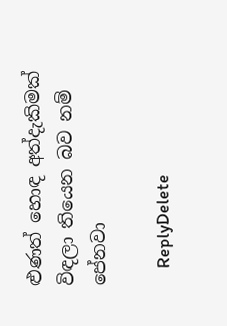ළුණත් හොඳ අත්දැකිමක් විඳලා තියෙන බව නම් පේනවා

    ReplyDelete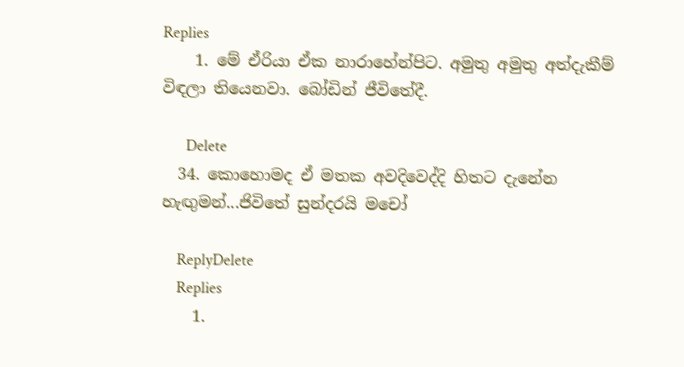Replies
    1. මේ ඒරියා ඒක නාරාහේන්පිට. අමුතු අමුතු අත්දැකීම් විඳලා තියෙනවා. බෝඩින් ජීවිතේදී.

      Delete
  34. කොහොමද ඒ මතක අවදිවෙද්දි හිතට දැනේන හැඟුමන්...ජිවිතේ සුන්දරයි මචෝ

    ReplyDelete
    Replies
    1.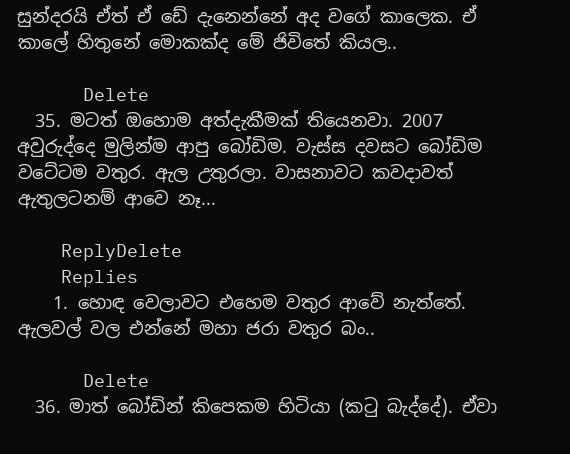සුන්දරයි ඒත් ඒ ඩේ දැනෙන්නේ අද වගේ කාලෙක. ඒ කාලේ හිතුනේ මොකක්ද මේ ජිවිතේ කියල..

      Delete
  35. මටත් ඔහොම අත්දැකීමක් තියෙනවා. 2007 අවුරුද්දෙ මුලින්ම ආපු බෝඩිම. වැස්ස දවසට බෝඩිම වටේටම වතුර. ඇල උතුරලා. වාසනාවට කවදාවත් ඇතුලටනම් ආවෙ නෑ...

    ReplyDelete
    Replies
    1. හොඳ වෙලාවට එහෙම වතුර ආවේ නැත්තේ. ඇලවල් වල එන්නේ මහා ජරා වතුර බං..

      Delete
  36. මාත් බෝඩින් කිපෙකම හිටියා (කටු බැද්දේ). ඒවා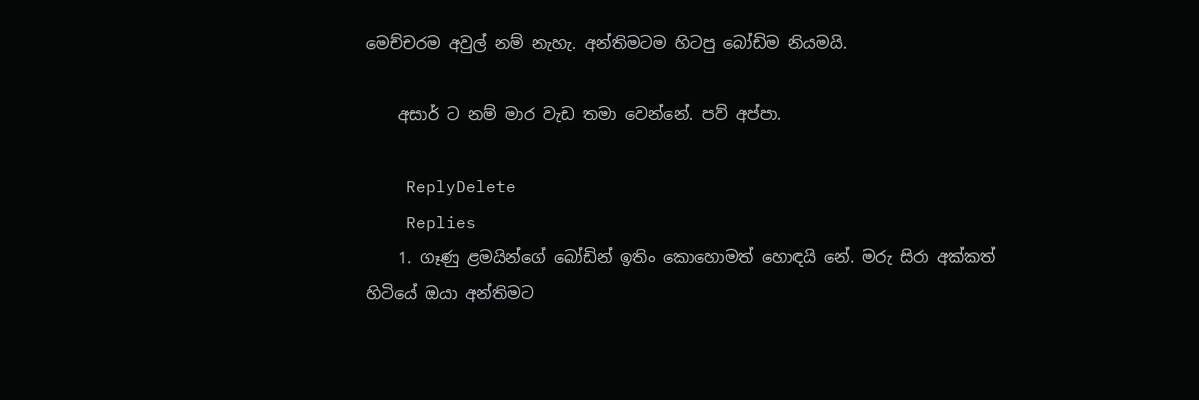මෙච්චරම අවුල් නම් නැහැ. අන්තිමටම හිටපු බෝඩිම නියමයි.

    අසාර් ට නම් මාර වැඩ තමා වෙන්නේ. පව් අප්පා.

    ReplyDelete
    Replies
    1. ගෑණු ළමයින්ගේ බෝඩින් ඉතිං කොහොමත් හොඳයි නේ. මරු සිරා අක්කත් හිටියේ ඔයා අන්තිමට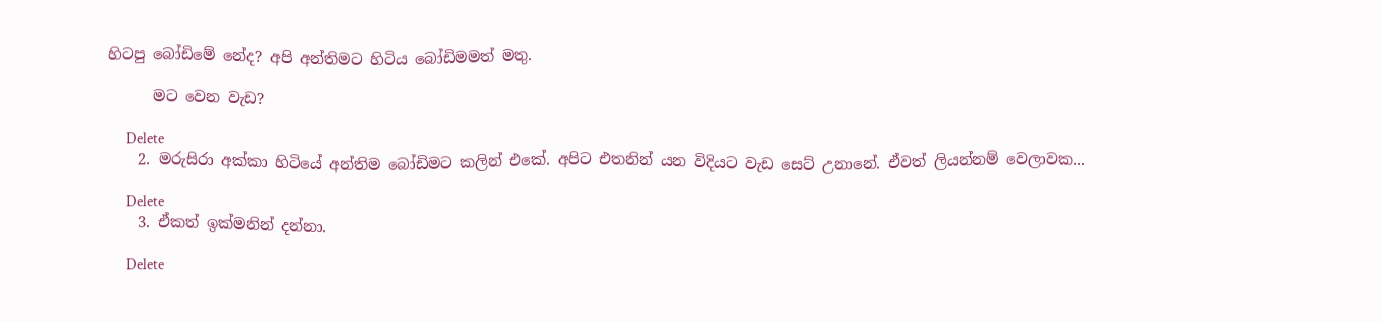හිටපු බෝඩිමේ නේද? අපි අන්තිමට හිටිය බෝඩිමමත් මතු.

      මට වෙන වැඩ?

      Delete
    2. මරුසිරා අක්කා හිටියේ අන්තිම බෝඩිමට කලින් එකේ. අපිට එතනින් යන විදියට වැඩ සෙට් උනානේ. ඒවත් ලියන්නම් වෙලාවක...

      Delete
    3. ඒකත් ඉක්මනින් දන්නා.

      Delete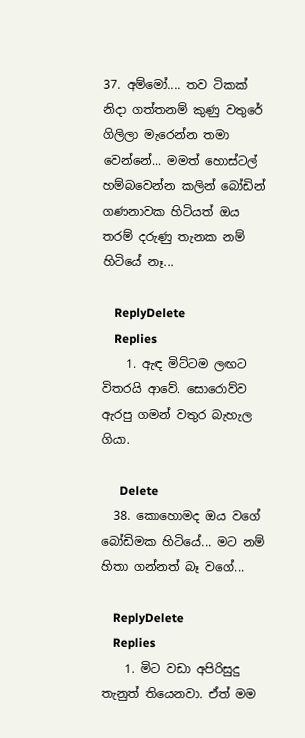37. අම්මෝ.... තව ටිකක් නිදා ගත්තනම් කුණු වතුරේ ගිලිලා මැරෙන්න තමා වෙන්නේ... මමත් හොස්ටල් හම්බවෙන්න කලින් බෝඩින් ගණනාවක හිටියත් ඔය තරම් දරුණු තැනක නම් හිටියේ නෑ...

    ReplyDelete
    Replies
    1. ඇඳ මිට්ටම ලඟට විතරයි ආවේ. සොරොව්ව ඇරපු ගමන් වතුර බැහැල ගියා.

      Delete
  38. කොහොමද ඔය වගේ බෝඩිමක හිටියේ... මට නම් හිතා ගන්නත් බෑ වගේ...

    ReplyDelete
    Replies
    1. මිට වඩා අපිරිසුදු තැනුත් තියෙනවා. ඒත් මම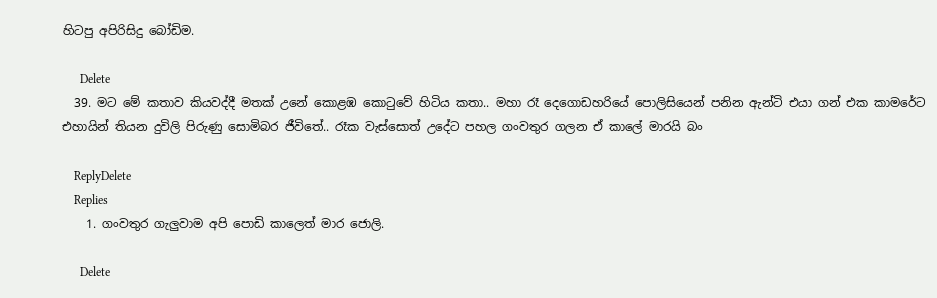හිටපු අපිරිසිදු බෝඩිම.

      Delete
  39. මට මේ කතාව කියවද්දී මතක් උනේ කොළඹ කොටුවේ හිටිය කතා.. මහා රෑ දෙගොඩහරියේ පොලිසියෙන් පනින ඇන්ටි එයා ගන් එක කාමරේට එහායින් තියන දුවිලි පිරුණු සොමිබර ජීවිතේ.. රෑක වැස්සොත් උදේට පහල ගංවතුර ගලන ඒ කාලේ මාරයි බං

    ReplyDelete
    Replies
    1. ගංවතුර ගැලුවාම අපි පොඩි කාලෙත් මාර ජොලි.

      Delete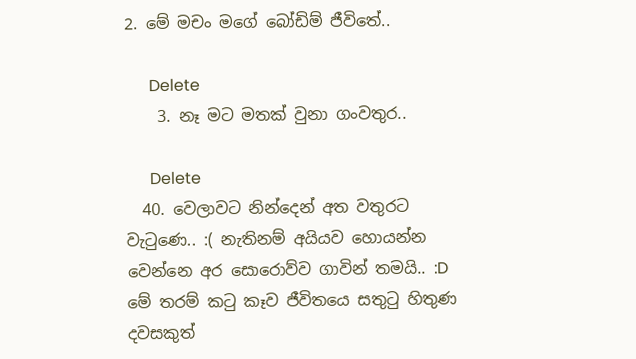2. මේ මචං මගේ බෝඩිම් ජීවිතේ..

      Delete
    3. නෑ මට මතක් වුනා ගංවතුර..

      Delete
  40. වෙලාවට නින්දෙන් අත වතුරට වැටුණෙ.. :( නැතිනම් අයියව හොයන්න වෙන්නෙ අර සොරොව්ව ගාවින් තමයි.. :D මේ තරම් කටු කෑව ජීවිතයෙ සතුටු හිතුණ දවසකුත්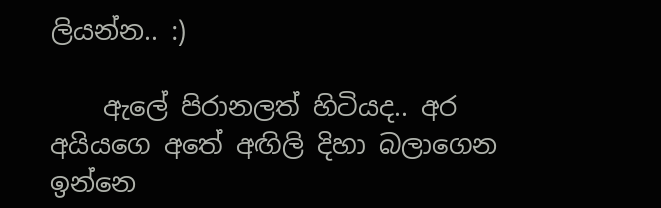ලියන්න.. :)

    ඇලේ පිරානලත් හිටියද.. අර අයියගෙ අතේ අඟිලි දිහා බලාගෙන ඉන්නෙ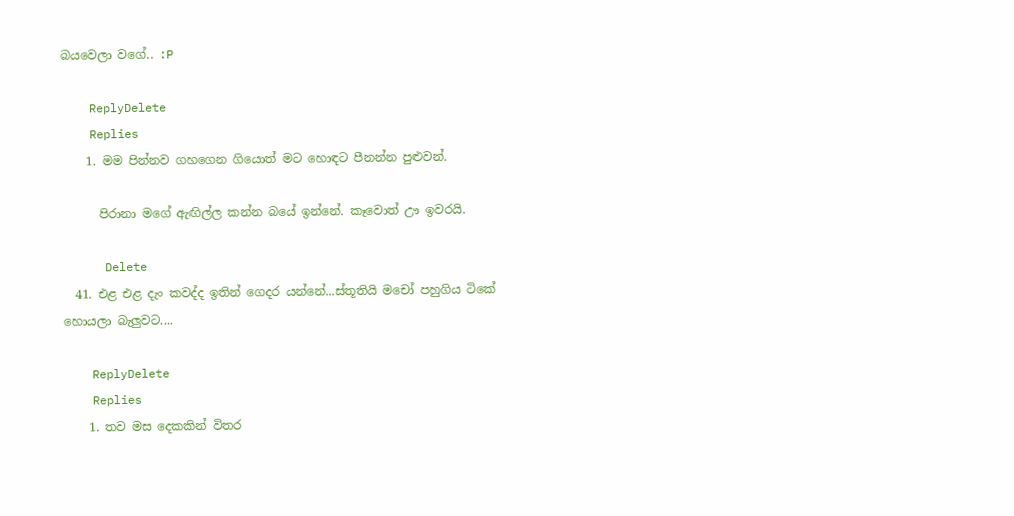බයවෙලා වගේ.. :P

    ReplyDelete
    Replies
    1. මම පින්නව ගහගෙන ගියොත් මට හොඳට පීනන්න පුළුවන්.

      පිරානා මගේ ඇඟිල්ල කන්න බයේ ඉන්නේ. කෑවොත් ඌ ඉවරයි.

      Delete
  41. එළ එළ දැං කවද්ද ඉතින් ගෙදර යන්නේ...ස්තූතියි මචෝ පහුගිය ටිකේ හොයලා බැලුවට....

    ReplyDelete
    Replies
    1. තව මස දෙකකින් විතර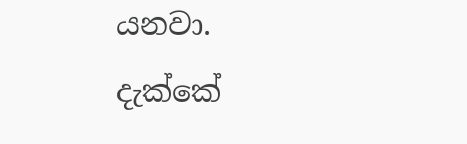යනවා. දැක්කේ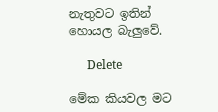නැතුවට ඉතින් හොයල බැලුවේ.

      Delete

මේක කියවල මට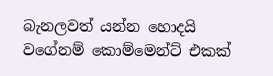බැනලවත් යන්න හොදයි වගේනම් කොම්මෙන්ට් එකක්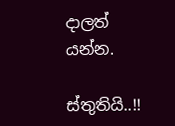දාලත් යන්න.

ස්තුතියි..!!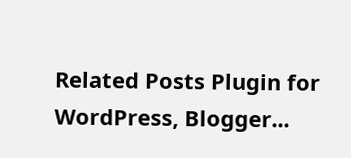Related Posts Plugin for WordPress, Blogger...